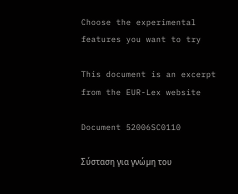Choose the experimental features you want to try

This document is an excerpt from the EUR-Lex website

Document 52006SC0110

Σύσταση για γνώµη του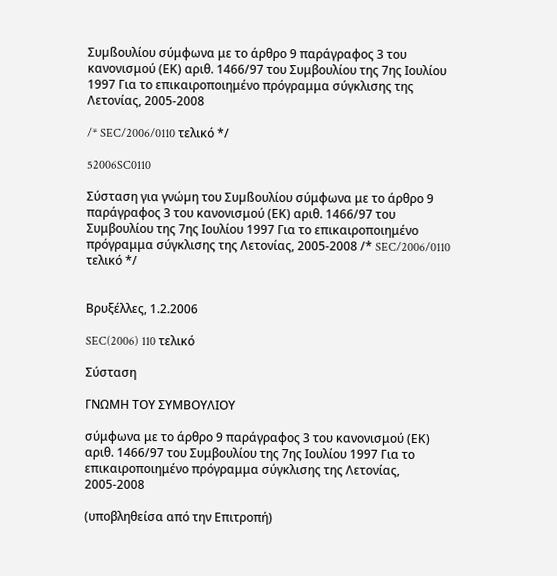Συµßουλίου σύμφωνα με το άρθρο 9 παράγραφος 3 του κανονισμού (ΕΚ) αριθ. 1466/97 του Συμβουλίου της 7ης Ιουλίου 1997 Για το επικαιροποιημένο πρόγραμμα σύγκλισης της Λετονίας, 2005-2008

/* SEC/2006/0110 τελικό */

52006SC0110

Σύσταση για γνώµη του Συµßουλίου σύμφωνα με το άρθρο 9 παράγραφος 3 του κανονισμού (ΕΚ) αριθ. 1466/97 του Συμβουλίου της 7ης Ιουλίου 1997 Για το επικαιροποιημένο πρόγραμμα σύγκλισης της Λετονίας, 2005-2008 /* SEC/2006/0110 τελικό */


Βρυξέλλες, 1.2.2006

SEC(2006) 110 τελικό

Σύσταση

ΓΝΩΜΗ ΤΟΥ ΣΥΜΒΟΥΛΙΟΥ

σύμφωνα με το άρθρο 9 παράγραφος 3 του κανονισμού (ΕΚ) αριθ. 1466/97 του Συμβουλίου της 7ης Ιουλίου 1997 Για το επικαιροποιημένο πρόγραμμα σύγκλισης της Λετονίας, 2005-2008

(υποβληθείσα από την Επιτροπή)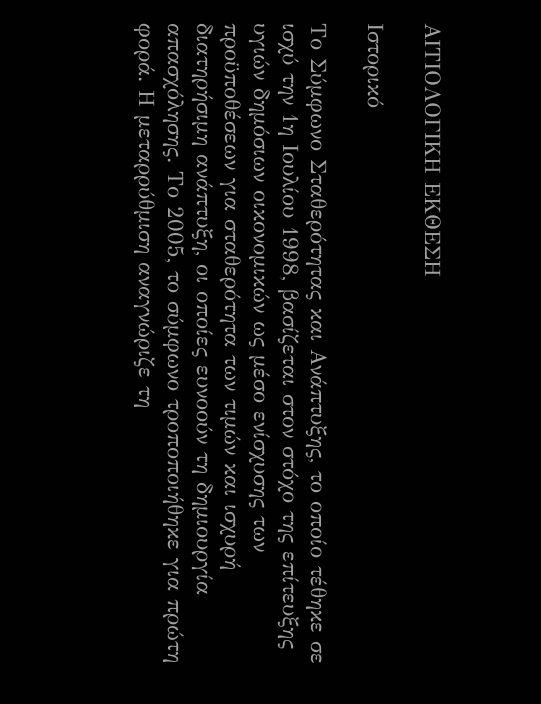ΑΙΤΙΟΛΟΓΙΚΗ ΕΚΘΕΣΗ

Ιστορικό

Το Σύμφωνο Σταθερότητας και Ανάπτυξης, το οποίο τέθηκε σε ισχύ την 1η Ιουλίου 1998, βασίζεται στον στόχο της επίτευξης υγιών δημόσιων οικονομικών ως μέσο ενίσχυσης των προϋποθέσεων για σταθερότητα των τιμών και ισχυρή διατηρήσιμη ανάπτυξη, οι οποίες ευνοούν τη δημιουργία απασχόλησης. Το 2005, το σύμφωνο τροποποιήθηκε για πρώτη φορά. Η μεταρρύθμιση αναγνώριζε τη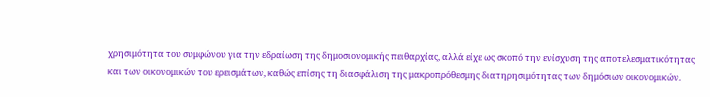χρησιμότητα του συμφώνου για την εδραίωση της δημοσιονομικής πειθαρχίας, αλλά είχε ως σκοπό την ενίσχυση της αποτελεσματικότητας και των οικονομικών του ερεισμάτων, καθώς επίσης τη διασφάλιση της μακροπρόθεσμης διατηρησιμότητας των δημόσιων οικονομικών.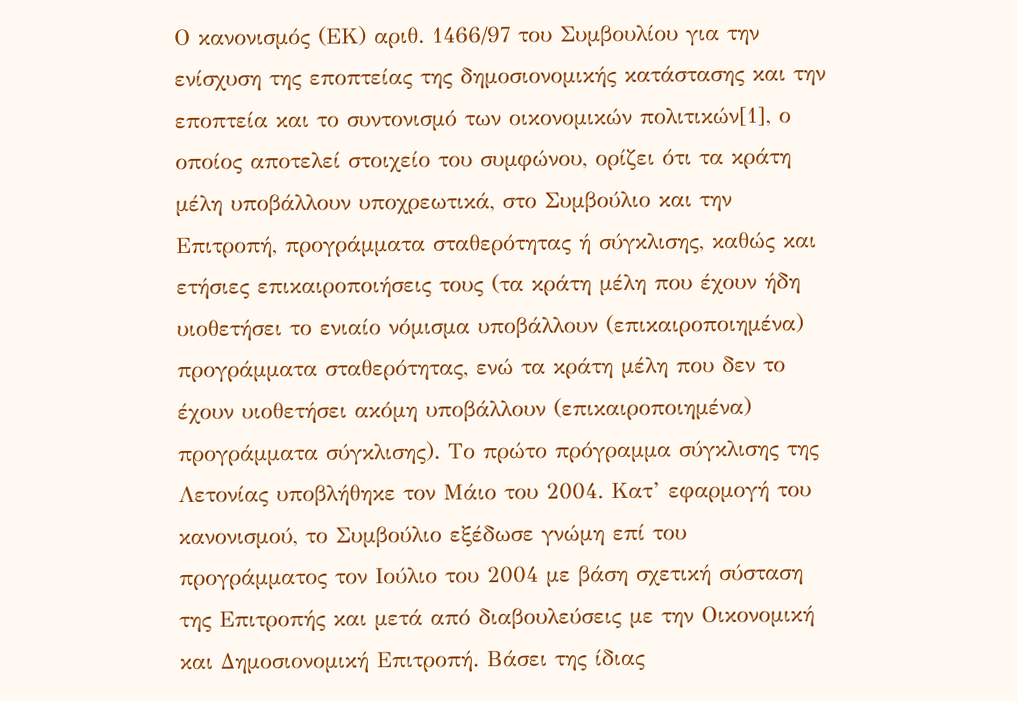Ο κανονισμός (ΕΚ) αριθ. 1466/97 του Συμβουλίου για την ενίσχυση της εποπτείας της δημοσιονομικής κατάστασης και την εποπτεία και το συντονισμό των οικονομικών πολιτικών[1], ο οποίος αποτελεί στοιχείο του συμφώνου, ορίζει ότι τα κράτη μέλη υποβάλλουν υποχρεωτικά, στο Συμβούλιο και την Επιτροπή, προγράμματα σταθερότητας ή σύγκλισης, καθώς και ετήσιες επικαιροποιήσεις τους (τα κράτη μέλη που έχουν ήδη υιοθετήσει το ενιαίο νόμισμα υποβάλλουν (επικαιροποιημένα) προγράμματα σταθερότητας, ενώ τα κράτη μέλη που δεν το έχουν υιοθετήσει ακόμη υποβάλλουν (επικαιροποιημένα) προγράμματα σύγκλισης). Το πρώτο πρόγραμμα σύγκλισης της Λετονίας υποβλήθηκε τον Μάιο του 2004. Κατ’ εφαρμογή του κανονισμού, το Συμβούλιο εξέδωσε γνώμη επί του προγράμματος τον Ιούλιο του 2004 με βάση σχετική σύσταση της Επιτροπής και μετά από διαβουλεύσεις με την Οικονομική και Δημοσιονομική Επιτροπή. Βάσει της ίδιας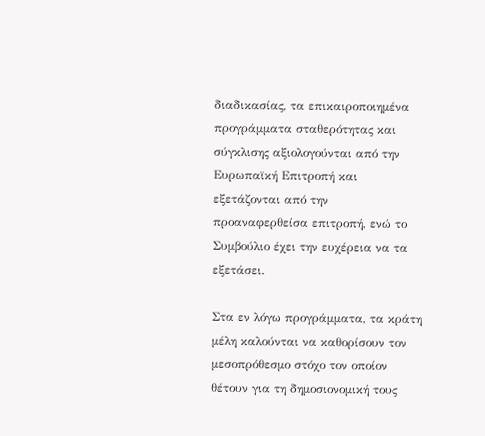διαδικασίας, τα επικαιροποιημένα προγράμματα σταθερότητας και σύγκλισης αξιολογούνται από την Ευρωπαϊκή Επιτροπή και εξετάζονται από την προαναφερθείσα επιτροπή, ενώ το Συμβούλιο έχει την ευχέρεια να τα εξετάσει.

Στα εν λόγω προγράμματα, τα κράτη μέλη καλούνται να καθορίσουν τον μεσοπρόθεσμο στόχο τον οποίον θέτουν για τη δημοσιονομική τους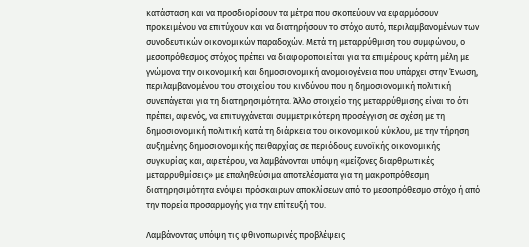κατάσταση και να προσδιορίσουν τα μέτρα που σκοπεύουν να εφαρμόσουν προκειμένου να επιτύχουν και να διατηρήσουν το στόχο αυτό, περιλαμβανομένων των συνοδευτικών οικονομικών παραδοχών. Μετά τη μεταρρύθμιση του συμφώνου, ο μεσοπρόθεσμος στόχος πρέπει να διαφοροποιείται για τα επιμέρους κράτη μέλη με γνώμονα την οικονομική και δημοσιονομική ανομοιογένεια που υπάρχει στην Ένωση, περιλαμβανομένου του στοιχείου του κινδύνου που η δημοσιονομική πολιτική συνεπάγεται για τη διατηρησιμότητα. Άλλο στοιχείο της μεταρρύθμισης είναι το ότι πρέπει, αφενός, να επιτυγχάνεται συμμετρικότερη προσέγγιση σε σχέση με τη δημοσιονομική πολιτική κατά τη διάρκεια του οικονομικού κύκλου, με την τήρηση αυξημένης δημοσιονομικής πειθαρχίας σε περιόδους ευνοϊκής οικονομικής συγκυρίας και, αφετέρου, να λαμβάνονται υπόψη «μείζονες διαρθρωτικές μεταρρυθμίσεις» με επαληθεύσιμα αποτελέσματα για τη μακροπρόθεσμη διατηρησιμότητα ενόψει πρόσκαιρων αποκλίσεων από το μεσοπρόθεσμο στόχο ή από την πορεία προσαρμογής για την επίτευξή του.

Λαμβάνοντας υπόψη τις φθινοπωρινές προβλέψεις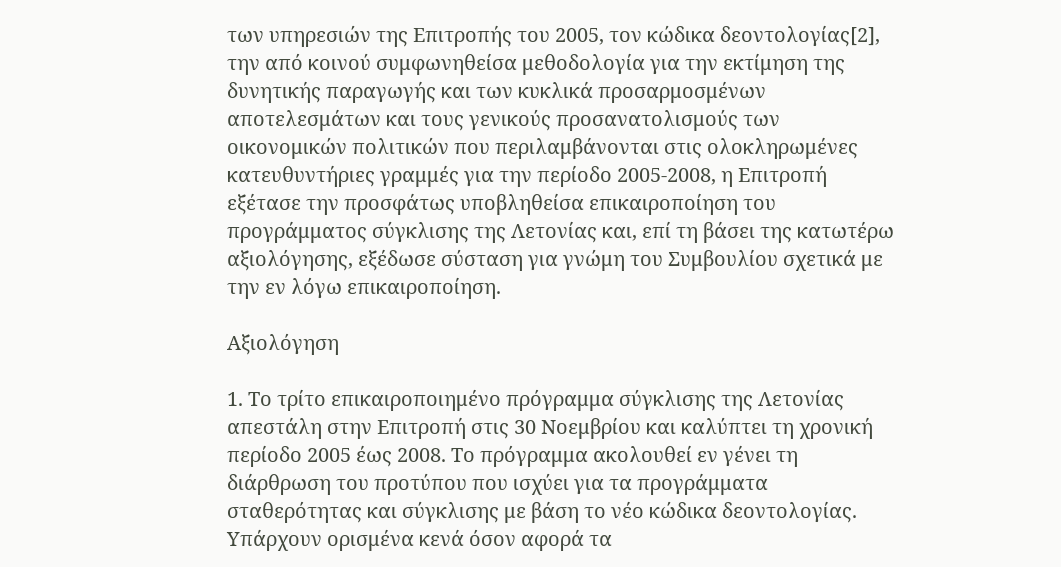των υπηρεσιών της Επιτροπής του 2005, τον κώδικα δεοντολογίας[2], την από κοινού συμφωνηθείσα μεθοδολογία για την εκτίμηση της δυνητικής παραγωγής και των κυκλικά προσαρμοσμένων αποτελεσμάτων και τους γενικούς προσανατολισμούς των οικονομικών πολιτικών που περιλαμβάνονται στις ολοκληρωμένες κατευθυντήριες γραμμές για την περίοδο 2005-2008, η Επιτροπή εξέτασε την προσφάτως υποβληθείσα επικαιροποίηση του προγράμματος σύγκλισης της Λετονίας και, επί τη βάσει της κατωτέρω αξιολόγησης, εξέδωσε σύσταση για γνώμη του Συμβουλίου σχετικά με την εν λόγω επικαιροποίηση.

Αξιολόγηση

1. Το τρίτο επικαιροποιημένο πρόγραμμα σύγκλισης της Λετονίας απεστάλη στην Επιτροπή στις 30 Νοεμβρίου και καλύπτει τη χρονική περίοδο 2005 έως 2008. Το πρόγραμμα ακολουθεί εν γένει τη διάρθρωση του προτύπου που ισχύει για τα προγράμματα σταθερότητας και σύγκλισης με βάση το νέο κώδικα δεοντολογίας. Υπάρχουν ορισμένα κενά όσον αφορά τα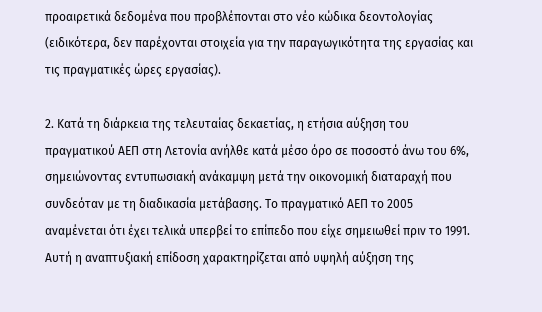προαιρετικά δεδομένα που προβλέπονται στο νέο κώδικα δεοντολογίας (ειδικότερα, δεν παρέχονται στοιχεία για την παραγωγικότητα της εργασίας και τις πραγματικές ώρες εργασίας).

2. Κατά τη διάρκεια της τελευταίας δεκαετίας, η ετήσια αύξηση του πραγματικού ΑΕΠ στη Λετονία ανήλθε κατά μέσο όρο σε ποσοστό άνω του 6%, σημειώνοντας εντυπωσιακή ανάκαμψη μετά την οικονομική διαταραχή που συνδεόταν με τη διαδικασία μετάβασης. Το πραγματικό ΑΕΠ το 2005 αναμένεται ότι έχει τελικά υπερβεί το επίπεδο που είχε σημειωθεί πριν το 1991. Αυτή η αναπτυξιακή επίδοση χαρακτηρίζεται από υψηλή αύξηση της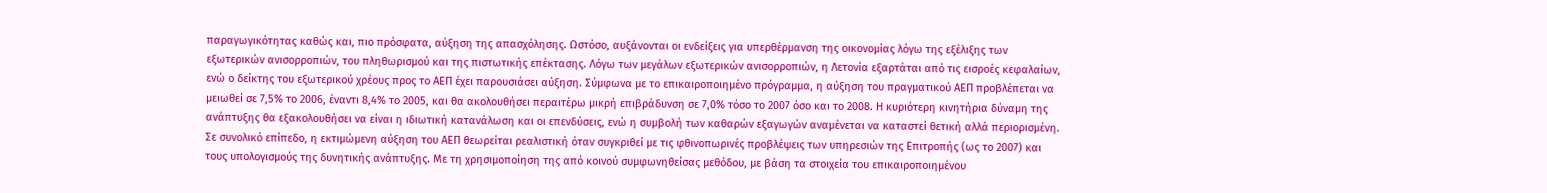παραγωγικότητας καθώς και, πιο πρόσφατα, αύξηση της απασχόλησης. Ωστόσο, αυξάνονται οι ενδείξεις για υπερθέρμανση της οικονομίας λόγω της εξέλιξης των εξωτερικών ανισορροπιών, του πληθωρισμού και της πιστωτικής επέκτασης. Λόγω των μεγάλων εξωτερικών ανισορροπιών, η Λετονία εξαρτάται από τις εισροές κεφαλαίων, ενώ ο δείκτης του εξωτερικού χρέους προς το ΑΕΠ έχει παρουσιάσει αύξηση. Σύμφωνα με το επικαιροποιημένο πρόγραμμα, η αύξηση του πραγματικού ΑΕΠ προβλέπεται να μειωθεί σε 7,5% το 2006, έναντι 8,4% το 2005, και θα ακολουθήσει περαιτέρω μικρή επιβράδυνση σε 7,0% τόσο το 2007 όσο και το 2008. Η κυριότερη κινητήρια δύναμη της ανάπτυξης θα εξακολουθήσει να είναι η ιδιωτική κατανάλωση και οι επενδύσεις, ενώ η συμβολή των καθαρών εξαγωγών αναμένεται να καταστεί θετική αλλά περιορισμένη. Σε συνολικό επίπεδο, η εκτιμώμενη αύξηση του ΑΕΠ θεωρείται ρεαλιστική όταν συγκριθεί με τις φθινοπωρινές προβλέψεις των υπηρεσιών της Επιτροπής (ως το 2007) και τους υπολογισμούς της δυνητικής ανάπτυξης. Με τη χρησιμοποίηση της από κοινού συμφωνηθείσας μεθόδου, με βάση τα στοιχεία του επικαιροποιημένου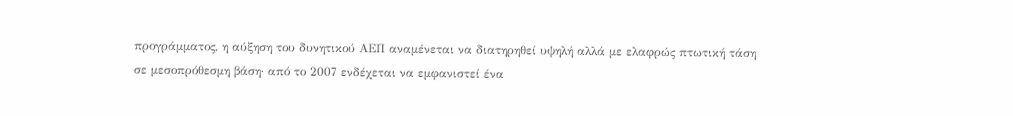προγράμματος, η αύξηση του δυνητικού ΑΕΠ αναμένεται να διατηρηθεί υψηλή αλλά με ελαφρώς πτωτική τάση σε μεσοπρόθεσμη βάση· από το 2007 ενδέχεται να εμφανιστεί ένα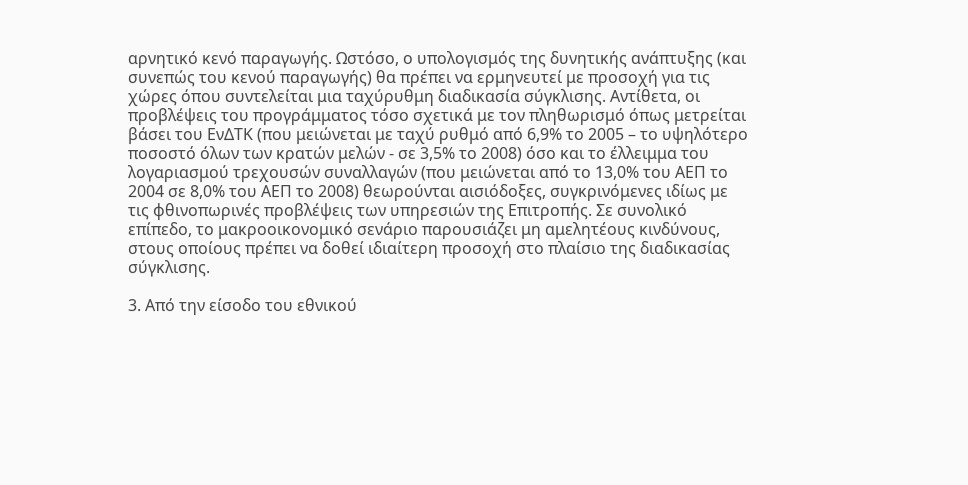αρνητικό κενό παραγωγής. Ωστόσο, ο υπολογισμός της δυνητικής ανάπτυξης (και συνεπώς του κενού παραγωγής) θα πρέπει να ερμηνευτεί με προσοχή για τις χώρες όπου συντελείται μια ταχύρυθμη διαδικασία σύγκλισης. Αντίθετα, οι προβλέψεις του προγράμματος τόσο σχετικά με τον πληθωρισμό όπως μετρείται βάσει του ΕνΔΤΚ (που μειώνεται με ταχύ ρυθμό από 6,9% το 2005 – το υψηλότερο ποσοστό όλων των κρατών μελών - σε 3,5% το 2008) όσο και το έλλειμμα του λογαριασμού τρεχουσών συναλλαγών (που μειώνεται από το 13,0% του ΑΕΠ το 2004 σε 8,0% του ΑΕΠ το 2008) θεωρούνται αισιόδοξες, συγκρινόμενες ιδίως με τις φθινοπωρινές προβλέψεις των υπηρεσιών της Επιτροπής. Σε συνολικό επίπεδο, το μακροοικονομικό σενάριο παρουσιάζει μη αμελητέους κινδύνους, στους οποίους πρέπει να δοθεί ιδιαίτερη προσοχή στο πλαίσιο της διαδικασίας σύγκλισης.

3. Από την είσοδο του εθνικού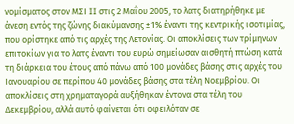νομίσματος στον ΜΣΙ II στις 2 Μαΐου 2005, το λατς διατηρήθηκε με άνεση εντός της ζώνης διακύμανσης ±1% έναντι της κεντρικής ισοτιμίας, που ορίστηκε από τις αρχές της Λετονίας. Οι αποκλίσεις των τρίμηνων επιτοκίων για το λατς έναντι του ευρώ σημείωσαν αισθητή πτώση κατά τη διάρκεια του έτους από πάνω από 100 μονάδες βάσης στις αρχές του Ιανουαρίου σε περίπου 40 μονάδες βάσης στα τέλη Νοεμβρίου. Οι αποκλίσεις στη χρηματαγορά αυξήθηκαν έντονα στα τέλη του Δεκεμβρίου, αλλά αυτό φαίνεται ότι οφειλόταν σε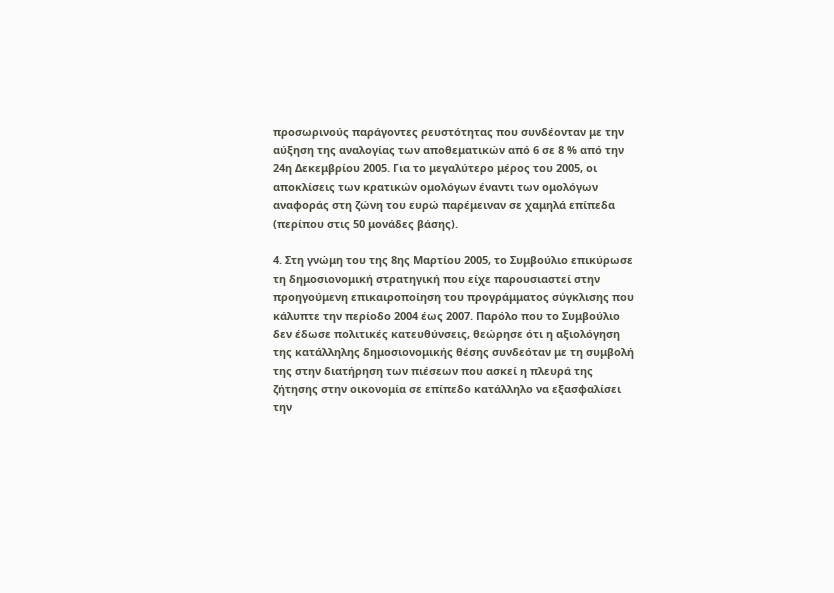προσωρινούς παράγοντες ρευστότητας που συνδέονταν με την αύξηση της αναλογίας των αποθεματικών από 6 σε 8 % από την 24η Δεκεμβρίου 2005. Για το μεγαλύτερο μέρος του 2005, οι αποκλίσεις των κρατικών ομολόγων έναντι των ομολόγων αναφοράς στη ζώνη του ευρώ παρέμειναν σε χαμηλά επίπεδα (περίπου στις 50 μονάδες βάσης).

4. Στη γνώμη του της 8ης Μαρτίου 2005, το Συμβούλιο επικύρωσε τη δημοσιονομική στρατηγική που είχε παρουσιαστεί στην προηγούμενη επικαιροποίηση του προγράμματος σύγκλισης που κάλυπτε την περίοδο 2004 έως 2007. Παρόλο που το Συμβούλιο δεν έδωσε πολιτικές κατευθύνσεις, θεώρησε ότι η αξιολόγηση της κατάλληλης δημοσιονομικής θέσης συνδεόταν με τη συμβολή της στην διατήρηση των πιέσεων που ασκεί η πλευρά της ζήτησης στην οικονομία σε επίπεδο κατάλληλο να εξασφαλίσει την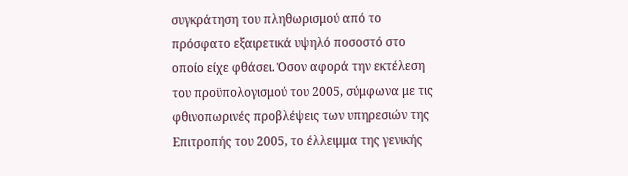συγκράτηση του πληθωρισμού από το πρόσφατο εξαιρετικά υψηλό ποσοστό στο οποίο είχε φθάσει. Όσον αφορά την εκτέλεση του προϋπολογισμού του 2005, σύμφωνα με τις φθινοπωρινές προβλέψεις των υπηρεσιών της Επιτροπής του 2005, το έλλειμμα της γενικής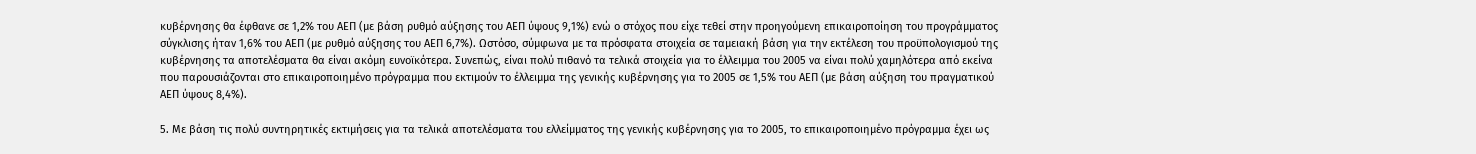κυβέρνησης θα έφθανε σε 1,2% του ΑΕΠ (με βάση ρυθμό αύξησης του ΑΕΠ ύψους 9,1%) ενώ ο στόχος που είχε τεθεί στην προηγούμενη επικαιροποίηση του προγράμματος σύγκλισης ήταν 1,6% του ΑΕΠ (με ρυθμό αύξησης του ΑΕΠ 6,7%). Ωστόσο, σύμφωνα με τα πρόσφατα στοιχεία σε ταμειακή βάση για την εκτέλεση του προϋπολογισμού της κυβέρνησης τα αποτελέσματα θα είναι ακόμη ευνοϊκότερα. Συνεπώς, είναι πολύ πιθανό τα τελικά στοιχεία για το έλλειμμα του 2005 να είναι πολύ χαμηλότερα από εκείνα που παρουσιάζονται στο επικαιροποιημένο πρόγραμμα που εκτιμούν το έλλειμμα της γενικής κυβέρνησης για το 2005 σε 1,5% του ΑΕΠ (με βάση αύξηση του πραγματικού ΑΕΠ ύψους 8,4%).

5. Με βάση τις πολύ συντηρητικές εκτιμήσεις για τα τελικά αποτελέσματα του ελλείμματος της γενικής κυβέρνησης για το 2005, το επικαιροποιημένο πρόγραμμα έχει ως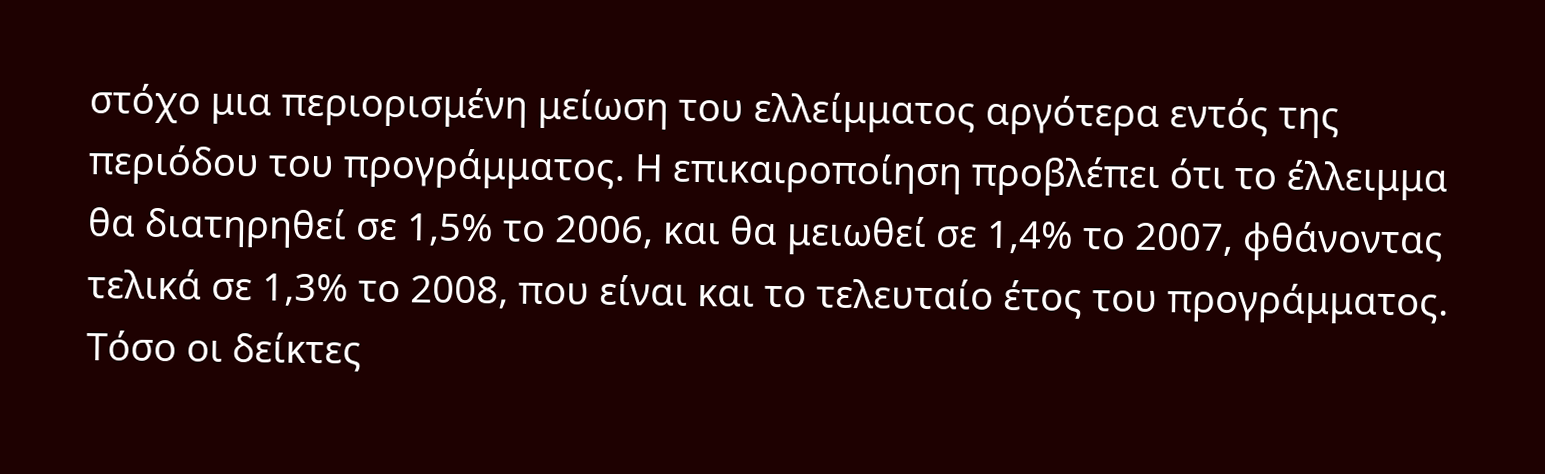στόχο μια περιορισμένη μείωση του ελλείμματος αργότερα εντός της περιόδου του προγράμματος. Η επικαιροποίηση προβλέπει ότι το έλλειμμα θα διατηρηθεί σε 1,5% το 2006, και θα μειωθεί σε 1,4% το 2007, φθάνοντας τελικά σε 1,3% το 2008, που είναι και το τελευταίο έτος του προγράμματος. Τόσο οι δείκτες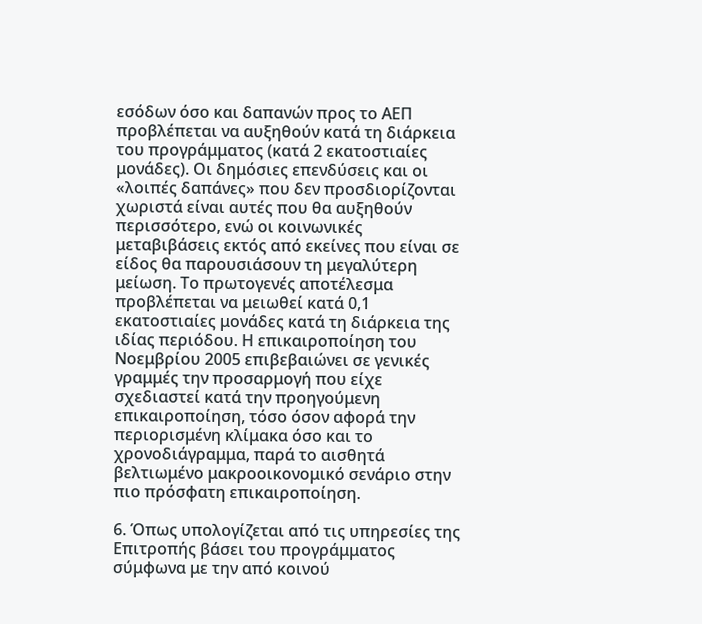εσόδων όσο και δαπανών προς το ΑΕΠ προβλέπεται να αυξηθούν κατά τη διάρκεια του προγράμματος (κατά 2 εκατοστιαίες μονάδες). Οι δημόσιες επενδύσεις και οι «λοιπές δαπάνες» που δεν προσδιορίζονται χωριστά είναι αυτές που θα αυξηθούν περισσότερο, ενώ οι κοινωνικές μεταβιβάσεις εκτός από εκείνες που είναι σε είδος θα παρουσιάσουν τη μεγαλύτερη μείωση. Το πρωτογενές αποτέλεσμα προβλέπεται να μειωθεί κατά 0,1 εκατοστιαίες μονάδες κατά τη διάρκεια της ιδίας περιόδου. Η επικαιροποίηση του Νοεμβρίου 2005 επιβεβαιώνει σε γενικές γραμμές την προσαρμογή που είχε σχεδιαστεί κατά την προηγούμενη επικαιροποίηση, τόσο όσον αφορά την περιορισμένη κλίμακα όσο και το χρονοδιάγραμμα, παρά το αισθητά βελτιωμένο μακροοικονομικό σενάριο στην πιο πρόσφατη επικαιροποίηση.

6. Όπως υπολογίζεται από τις υπηρεσίες της Επιτροπής βάσει του προγράμματος σύμφωνα με την από κοινού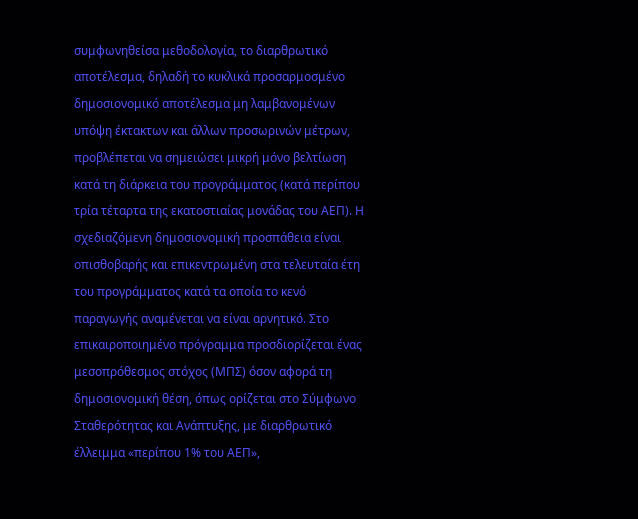συμφωνηθείσα μεθοδολογία, το διαρθρωτικό αποτέλεσμα, δηλαδή το κυκλικά προσαρμοσμένο δημοσιονομικό αποτέλεσμα μη λαμβανομένων υπόψη έκτακτων και άλλων προσωρινών μέτρων, προβλέπεται να σημειώσει μικρή μόνο βελτίωση κατά τη διάρκεια του προγράμματος (κατά περίπου τρία τέταρτα της εκατοστιαίας μονάδας του ΑΕΠ). Η σχεδιαζόμενη δημοσιονομική προσπάθεια είναι οπισθοβαρής και επικεντρωμένη στα τελευταία έτη του προγράμματος κατά τα οποία το κενό παραγωγής αναμένεται να είναι αρνητικό. Στο επικαιροποιημένο πρόγραμμα προσδιορίζεται ένας μεσοπρόθεσμος στόχος (ΜΠΣ) όσον αφορά τη δημοσιονομική θέση, όπως ορίζεται στο Σύμφωνο Σταθερότητας και Ανάπτυξης, με διαρθρωτικό έλλειμμα «περίπου 1% του ΑΕΠ»,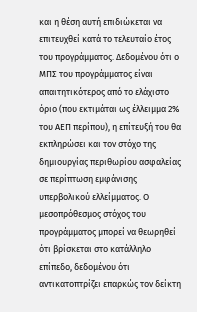και η θέση αυτή επιδιώκεται να επιτευχθεί κατά το τελευταίο έτος του προγράμματος. Δεδομένου ότι ο ΜΠΣ του προγράμματος είναι απαιτητικότερος από το ελάχιστο όριο (που εκτιμάται ως έλλειμμα 2% του ΑΕΠ περίπου), η επίτευξή του θα εκπληρώσει και τον στόχο της δημιουργίας περιθωρίου ασφαλείας σε περίπτωση εμφάνισης υπερβολικού ελλείμματος. Ο μεσοπρόθεσμος στόχος του προγράμματος μπορεί να θεωρηθεί ότι βρίσκεται στο κατάλληλο επίπεδο, δεδομένου ότι αντικατοπτρίζει επαρκώς τον δείκτη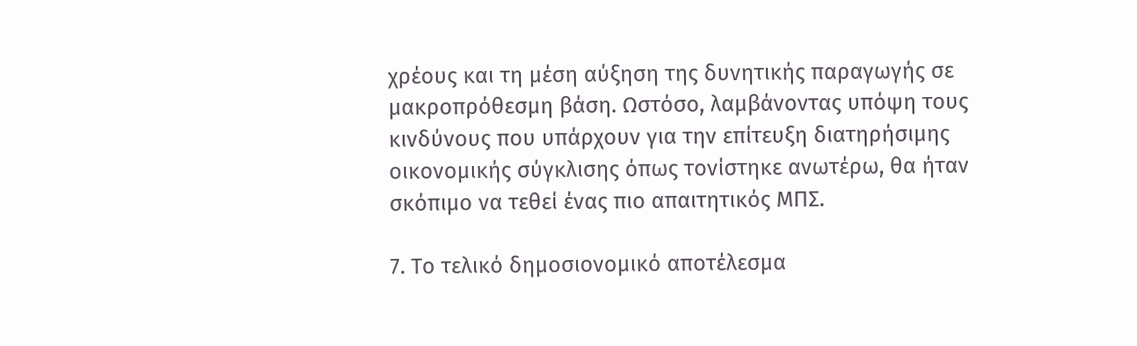χρέους και τη μέση αύξηση της δυνητικής παραγωγής σε μακροπρόθεσμη βάση. Ωστόσο, λαμβάνοντας υπόψη τους κινδύνους που υπάρχουν για την επίτευξη διατηρήσιμης οικονομικής σύγκλισης όπως τονίστηκε ανωτέρω, θα ήταν σκόπιμο να τεθεί ένας πιο απαιτητικός ΜΠΣ.

7. Το τελικό δημοσιονομικό αποτέλεσμα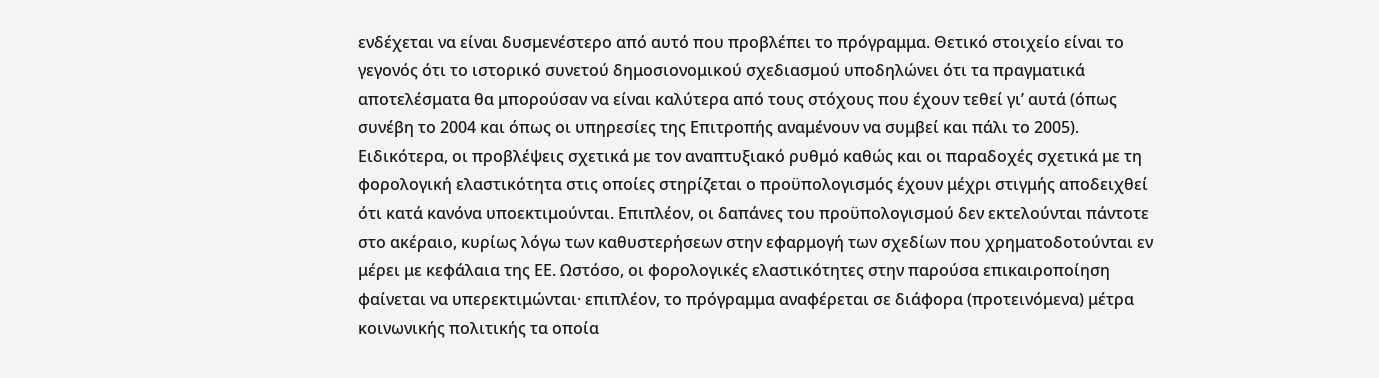ενδέχεται να είναι δυσμενέστερο από αυτό που προβλέπει το πρόγραμμα. Θετικό στοιχείο είναι το γεγονός ότι το ιστορικό συνετού δημοσιονομικού σχεδιασμού υποδηλώνει ότι τα πραγματικά αποτελέσματα θα μπορούσαν να είναι καλύτερα από τους στόχους που έχουν τεθεί γι’ αυτά (όπως συνέβη το 2004 και όπως οι υπηρεσίες της Επιτροπής αναμένουν να συμβεί και πάλι το 2005). Ειδικότερα, οι προβλέψεις σχετικά με τον αναπτυξιακό ρυθμό καθώς και οι παραδοχές σχετικά με τη φορολογική ελαστικότητα στις οποίες στηρίζεται ο προϋπολογισμός έχουν μέχρι στιγμής αποδειχθεί ότι κατά κανόνα υποεκτιμούνται. Επιπλέον, οι δαπάνες του προϋπολογισμού δεν εκτελούνται πάντοτε στο ακέραιο, κυρίως λόγω των καθυστερήσεων στην εφαρμογή των σχεδίων που χρηματοδοτούνται εν μέρει με κεφάλαια της ΕΕ. Ωστόσο, οι φορολογικές ελαστικότητες στην παρούσα επικαιροποίηση φαίνεται να υπερεκτιμώνται· επιπλέον, το πρόγραμμα αναφέρεται σε διάφορα (προτεινόμενα) μέτρα κοινωνικής πολιτικής τα οποία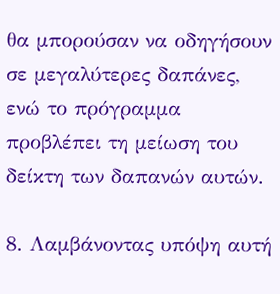θα μπορούσαν να οδηγήσουν σε μεγαλύτερες δαπάνες, ενώ το πρόγραμμα προβλέπει τη μείωση του δείκτη των δαπανών αυτών.

8. Λαμβάνοντας υπόψη αυτή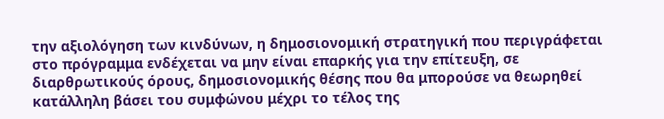την αξιολόγηση των κινδύνων, η δημοσιονομική στρατηγική που περιγράφεται στο πρόγραμμα ενδέχεται να μην είναι επαρκής για την επίτευξη, σε διαρθρωτικούς όρους, δημοσιονομικής θέσης που θα μπορούσε να θεωρηθεί κατάλληλη βάσει του συμφώνου μέχρι το τέλος της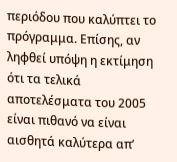περιόδου που καλύπτει το πρόγραμμα. Επίσης, αν ληφθεί υπόψη η εκτίμηση ότι τα τελικά αποτελέσματα του 2005 είναι πιθανό να είναι αισθητά καλύτερα απ’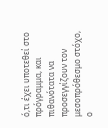ό,τι έχει υποτεθεί στο πρόγραμμα, και πιθανότατα να προσεγγίζουν τον μεσοπρόθεσμο στόχο, ο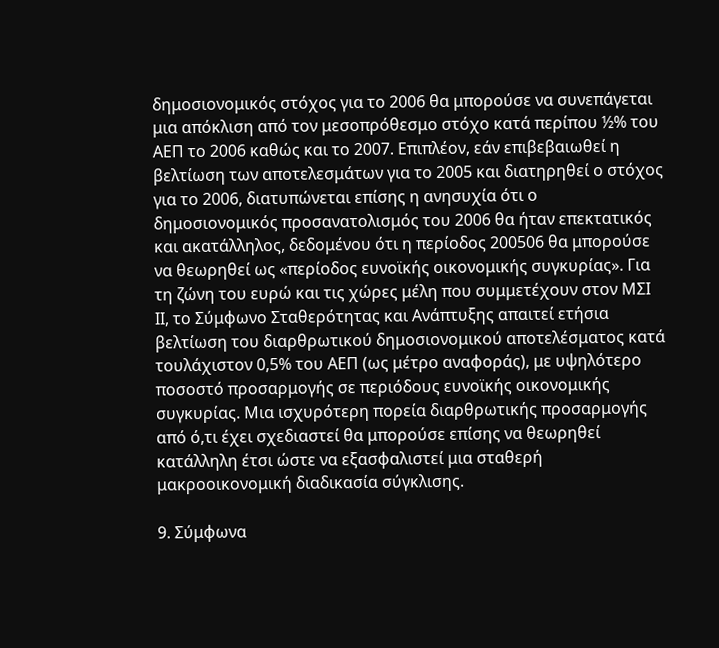δημοσιονομικός στόχος για το 2006 θα μπορούσε να συνεπάγεται μια απόκλιση από τον μεσοπρόθεσμο στόχο κατά περίπου ½% του ΑΕΠ το 2006 καθώς και το 2007. Επιπλέον, εάν επιβεβαιωθεί η βελτίωση των αποτελεσμάτων για το 2005 και διατηρηθεί ο στόχος για το 2006, διατυπώνεται επίσης η ανησυχία ότι ο δημοσιονομικός προσανατολισμός του 2006 θα ήταν επεκτατικός και ακατάλληλος, δεδομένου ότι η περίοδος 200506 θα μπορούσε να θεωρηθεί ως «περίοδος ευνοϊκής οικονομικής συγκυρίας». Για τη ζώνη του ευρώ και τις χώρες μέλη που συμμετέχουν στον ΜΣΙ ΙΙ, το Σύμφωνο Σταθερότητας και Ανάπτυξης απαιτεί ετήσια βελτίωση του διαρθρωτικού δημοσιονομικού αποτελέσματος κατά τουλάχιστον 0,5% του ΑΕΠ (ως μέτρο αναφοράς), με υψηλότερο ποσοστό προσαρμογής σε περιόδους ευνοϊκής οικονομικής συγκυρίας. Μια ισχυρότερη πορεία διαρθρωτικής προσαρμογής από ό,τι έχει σχεδιαστεί θα μπορούσε επίσης να θεωρηθεί κατάλληλη έτσι ώστε να εξασφαλιστεί μια σταθερή μακροοικονομική διαδικασία σύγκλισης.

9. Σύμφωνα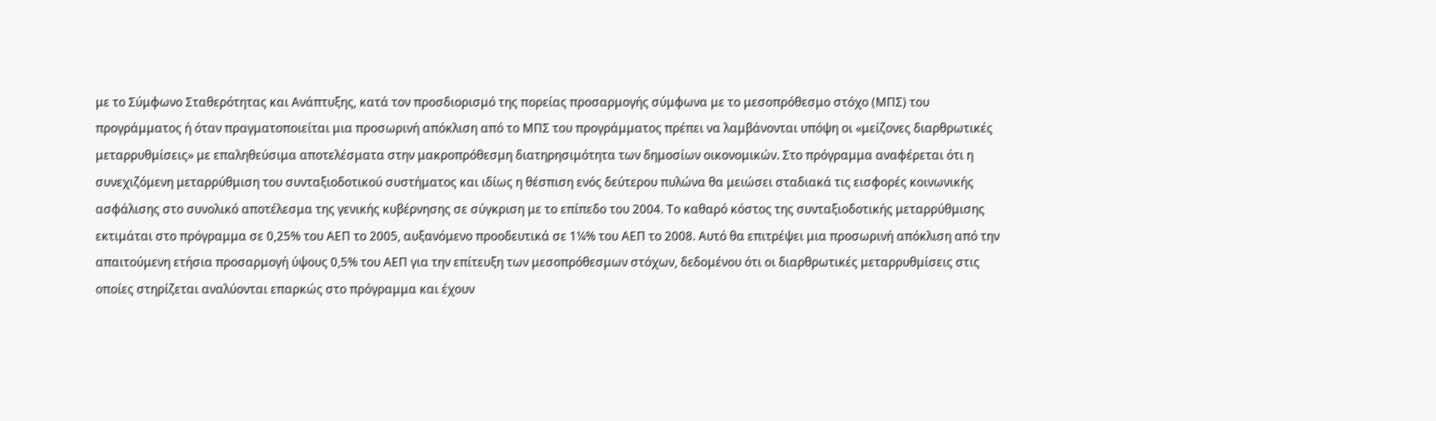με το Σύμφωνο Σταθερότητας και Ανάπτυξης, κατά τον προσδιορισμό της πορείας προσαρμογής σύμφωνα με το μεσοπρόθεσμο στόχο (ΜΠΣ) του προγράμματος ή όταν πραγματοποιείται μια προσωρινή απόκλιση από το ΜΠΣ του προγράμματος πρέπει να λαμβάνονται υπόψη οι «μείζονες διαρθρωτικές μεταρρυθμίσεις» με επαληθεύσιμα αποτελέσματα στην μακροπρόθεσμη διατηρησιμότητα των δημοσίων οικονομικών. Στο πρόγραμμα αναφέρεται ότι η συνεχιζόμενη μεταρρύθμιση του συνταξιοδοτικού συστήματος και ιδίως η θέσπιση ενός δεύτερου πυλώνα θα μειώσει σταδιακά τις εισφορές κοινωνικής ασφάλισης στο συνολικό αποτέλεσμα της γενικής κυβέρνησης σε σύγκριση με το επίπεδο του 2004. Το καθαρό κόστος της συνταξιοδοτικής μεταρρύθμισης εκτιμάται στο πρόγραμμα σε 0,25% του ΑΕΠ το 2005, αυξανόμενο προοδευτικά σε 1¼% του ΑΕΠ το 2008. Αυτό θα επιτρέψει μια προσωρινή απόκλιση από την απαιτούμενη ετήσια προσαρμογή ύψους 0,5% του ΑΕΠ για την επίτευξη των μεσοπρόθεσμων στόχων, δεδομένου ότι οι διαρθρωτικές μεταρρυθμίσεις στις οποίες στηρίζεται αναλύονται επαρκώς στο πρόγραμμα και έχουν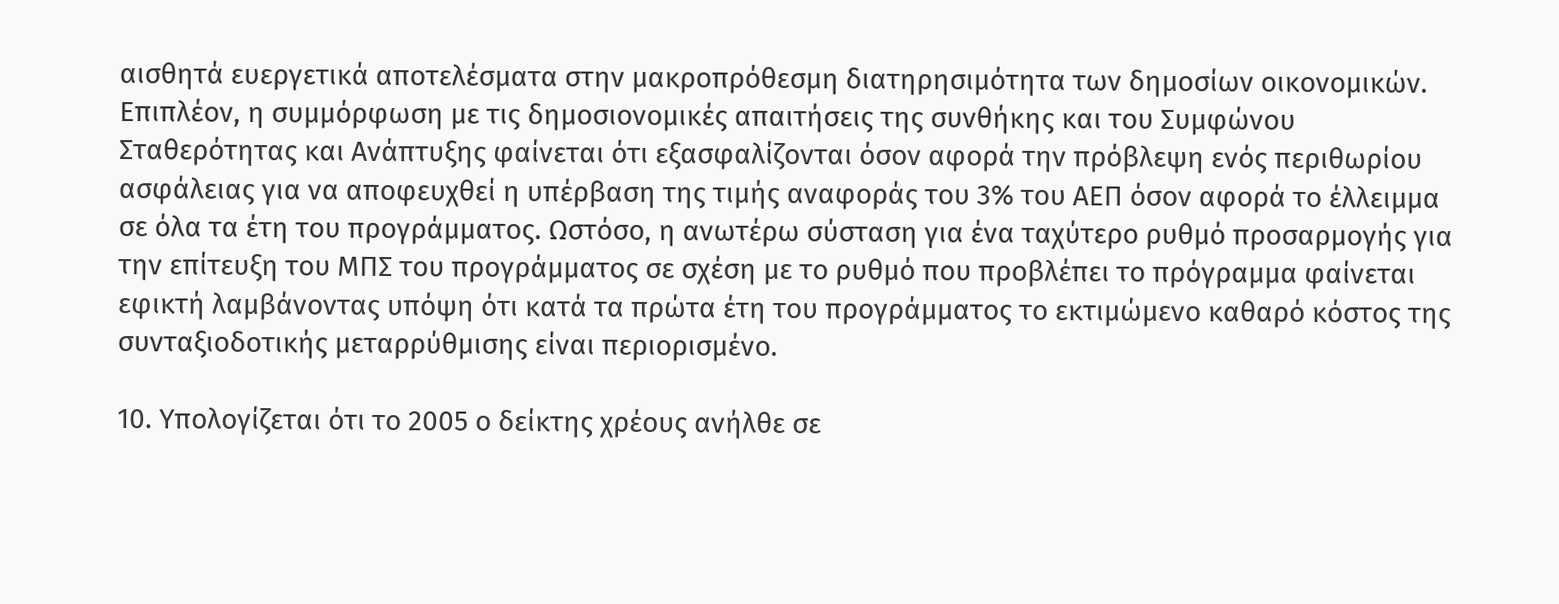αισθητά ευεργετικά αποτελέσματα στην μακροπρόθεσμη διατηρησιμότητα των δημοσίων οικονομικών. Επιπλέον, η συμμόρφωση με τις δημοσιονομικές απαιτήσεις της συνθήκης και του Συμφώνου Σταθερότητας και Ανάπτυξης φαίνεται ότι εξασφαλίζονται όσον αφορά την πρόβλεψη ενός περιθωρίου ασφάλειας για να αποφευχθεί η υπέρβαση της τιμής αναφοράς του 3% του ΑΕΠ όσον αφορά το έλλειμμα σε όλα τα έτη του προγράμματος. Ωστόσο, η ανωτέρω σύσταση για ένα ταχύτερο ρυθμό προσαρμογής για την επίτευξη του ΜΠΣ του προγράμματος σε σχέση με το ρυθμό που προβλέπει το πρόγραμμα φαίνεται εφικτή λαμβάνοντας υπόψη ότι κατά τα πρώτα έτη του προγράμματος το εκτιμώμενο καθαρό κόστος της συνταξιοδοτικής μεταρρύθμισης είναι περιορισμένο.

10. Υπολογίζεται ότι το 2005 ο δείκτης χρέους ανήλθε σε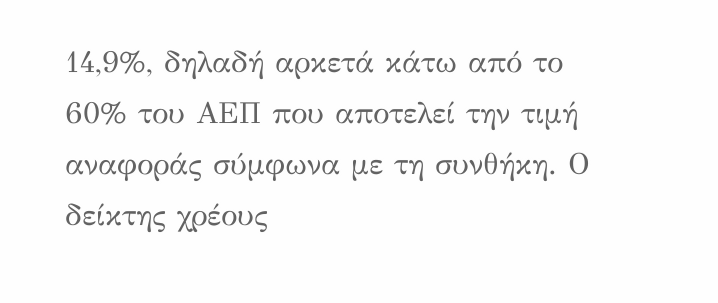14,9%, δηλαδή αρκετά κάτω από το 60% του ΑΕΠ που αποτελεί την τιμή αναφοράς σύμφωνα με τη συνθήκη. Ο δείκτης χρέους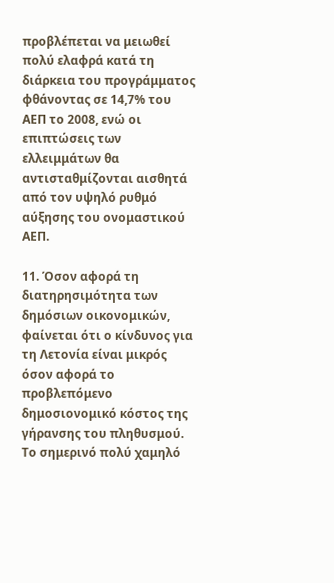προβλέπεται να μειωθεί πολύ ελαφρά κατά τη διάρκεια του προγράμματος φθάνοντας σε 14,7% του ΑΕΠ το 2008, ενώ οι επιπτώσεις των ελλειμμάτων θα αντισταθμίζονται αισθητά από τον υψηλό ρυθμό αύξησης του ονομαστικού ΑΕΠ.

11. Όσον αφορά τη διατηρησιμότητα των δημόσιων οικονομικών, φαίνεται ότι ο κίνδυνος για τη Λετονία είναι μικρός όσον αφορά το προβλεπόμενο δημοσιονομικό κόστος της γήρανσης του πληθυσμού. Το σημερινό πολύ χαμηλό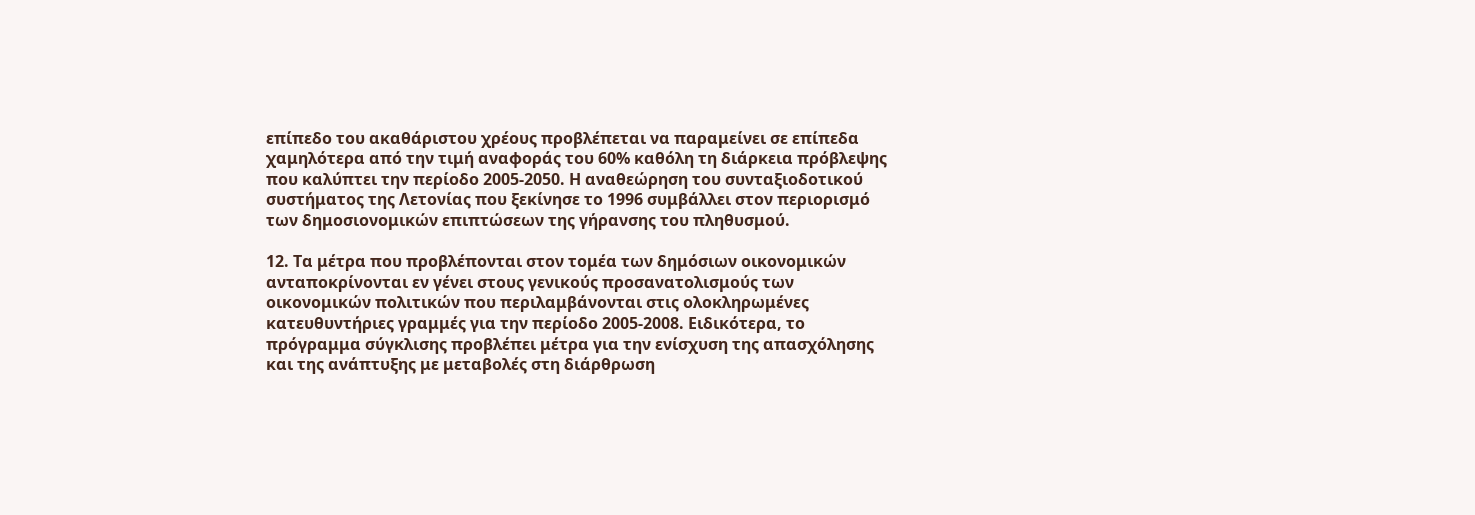επίπεδο του ακαθάριστου χρέους προβλέπεται να παραμείνει σε επίπεδα χαμηλότερα από την τιμή αναφοράς του 60% καθόλη τη διάρκεια πρόβλεψης που καλύπτει την περίοδο 2005-2050. Η αναθεώρηση του συνταξιοδοτικού συστήματος της Λετονίας που ξεκίνησε το 1996 συμβάλλει στον περιορισμό των δημοσιονομικών επιπτώσεων της γήρανσης του πληθυσμού.

12. Τα μέτρα που προβλέπονται στον τομέα των δημόσιων οικονομικών ανταποκρίνονται εν γένει στους γενικούς προσανατολισμούς των οικονομικών πολιτικών που περιλαμβάνονται στις ολοκληρωμένες κατευθυντήριες γραμμές για την περίοδο 2005-2008. Ειδικότερα, το πρόγραμμα σύγκλισης προβλέπει μέτρα για την ενίσχυση της απασχόλησης και της ανάπτυξης με μεταβολές στη διάρθρωση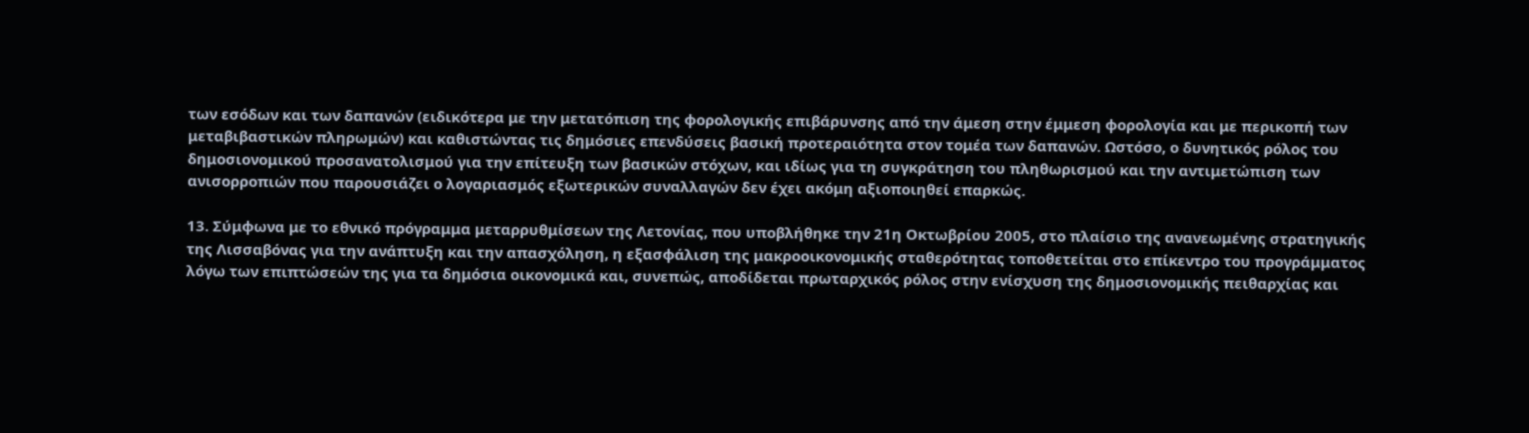των εσόδων και των δαπανών (ειδικότερα με την μετατόπιση της φορολογικής επιβάρυνσης από την άμεση στην έμμεση φορολογία και με περικοπή των μεταβιβαστικών πληρωμών) και καθιστώντας τις δημόσιες επενδύσεις βασική προτεραιότητα στον τομέα των δαπανών. Ωστόσο, ο δυνητικός ρόλος του δημοσιονομικού προσανατολισμού για την επίτευξη των βασικών στόχων, και ιδίως για τη συγκράτηση του πληθωρισμού και την αντιμετώπιση των ανισορροπιών που παρουσιάζει ο λογαριασμός εξωτερικών συναλλαγών δεν έχει ακόμη αξιοποιηθεί επαρκώς.

13. Σύμφωνα με το εθνικό πρόγραμμα μεταρρυθμίσεων της Λετονίας, που υποβλήθηκε την 21η Οκτωβρίου 2005, στο πλαίσιο της ανανεωμένης στρατηγικής της Λισσαβόνας για την ανάπτυξη και την απασχόληση, η εξασφάλιση της μακροοικονομικής σταθερότητας τοποθετείται στο επίκεντρο του προγράμματος λόγω των επιπτώσεών της για τα δημόσια οικονομικά και, συνεπώς, αποδίδεται πρωταρχικός ρόλος στην ενίσχυση της δημοσιονομικής πειθαρχίας και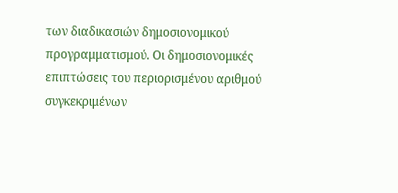των διαδικασιών δημοσιονομικού προγραμματισμού. Οι δημοσιονομικές επιπτώσεις του περιορισμένου αριθμού συγκεκριμένων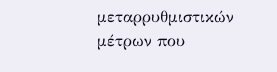μεταρρυθμιστικών μέτρων που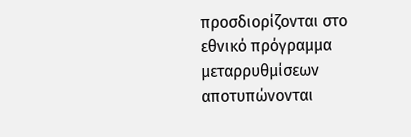προσδιορίζονται στο εθνικό πρόγραμμα μεταρρυθμίσεων αποτυπώνονται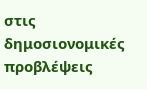στις δημοσιονομικές προβλέψεις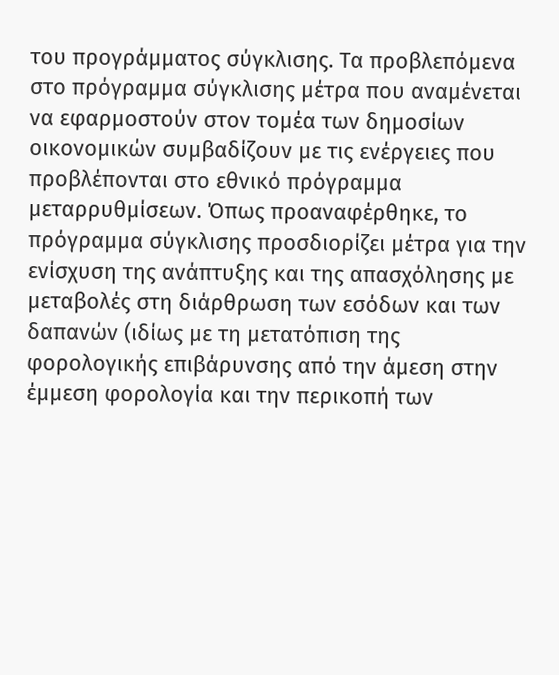του προγράμματος σύγκλισης. Τα προβλεπόμενα στο πρόγραμμα σύγκλισης μέτρα που αναμένεται να εφαρμοστούν στον τομέα των δημοσίων οικονομικών συμβαδίζουν με τις ενέργειες που προβλέπονται στο εθνικό πρόγραμμα μεταρρυθμίσεων. Όπως προαναφέρθηκε, το πρόγραμμα σύγκλισης προσδιορίζει μέτρα για την ενίσχυση της ανάπτυξης και της απασχόλησης με μεταβολές στη διάρθρωση των εσόδων και των δαπανών (ιδίως με τη μετατόπιση της φορολογικής επιβάρυνσης από την άμεση στην έμμεση φορολογία και την περικοπή των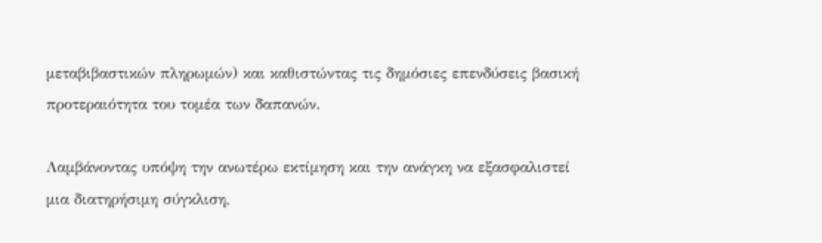μεταβιβαστικών πληρωμών) και καθιστώντας τις δημόσιες επενδύσεις βασική προτεραιότητα του τομέα των δαπανών.

Λαμβάνοντας υπόψη την ανωτέρω εκτίμηση και την ανάγκη να εξασφαλιστεί μια διατηρήσιμη σύγκλιση,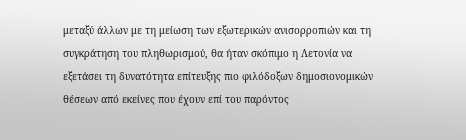μεταξύ άλλων με τη μείωση των εξωτερικών ανισορροπιών και τη συγκράτηση του πληθωρισμού, θα ήταν σκόπιμο η Λετονία να εξετάσει τη δυνατότητα επίτευξης πιο φιλόδοξων δημοσιονομικών θέσεων από εκείνες που έχουν επί του παρόντος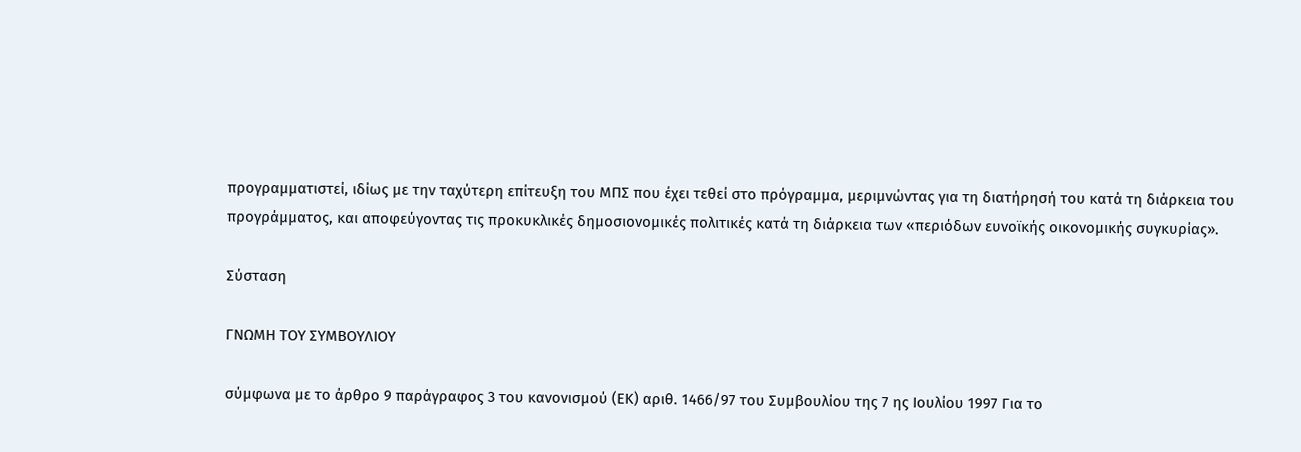προγραμματιστεί, ιδίως με την ταχύτερη επίτευξη του ΜΠΣ που έχει τεθεί στο πρόγραμμα, μεριμνώντας για τη διατήρησή του κατά τη διάρκεια του προγράμματος, και αποφεύγοντας τις προκυκλικές δημοσιονομικές πολιτικές κατά τη διάρκεια των «περιόδων ευνοϊκής οικονομικής συγκυρίας».

Σύσταση

ΓΝΩΜΗ ΤΟΥ ΣΥΜΒΟΥΛΙΟΥ

σύμφωνα με το άρθρο 9 παράγραφος 3 του κανονισμού (ΕΚ) αριθ. 1466/97 του Συμβουλίου της 7 ης Ιουλίου 1997 Για το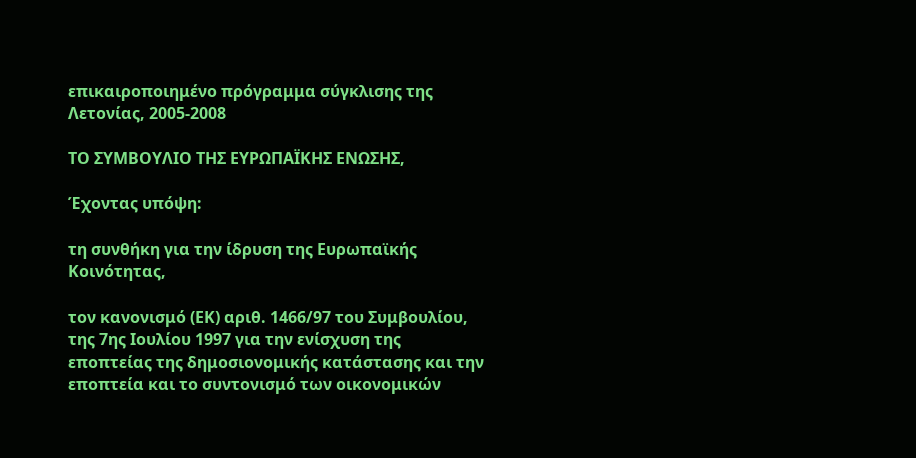επικαιροποιημένο πρόγραμμα σύγκλισης της Λετονίας, 2005-2008

ΤΟ ΣΥΜΒΟΥΛΙΟ ΤΗΣ ΕΥΡΩΠΑΪΚΗΣ ΕΝΩΣΗΣ,

Έχοντας υπόψη:

τη συνθήκη για την ίδρυση της Ευρωπαϊκής Κοινότητας,

τον κανονισμό (ΕΚ) αριθ. 1466/97 του Συμβουλίου, της 7ης Ιουλίου 1997 για την ενίσχυση της εποπτείας της δημοσιονομικής κατάστασης και την εποπτεία και το συντονισμό των οικονομικών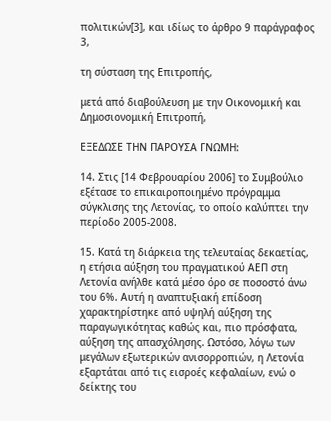πολιτικών[3], και ιδίως το άρθρο 9 παράγραφος 3,

τη σύσταση της Επιτροπής,

μετά από διαβούλευση με την Οικονομική και Δημοσιονομική Επιτροπή,

ΕΞΕΔΩΣΕ ΤΗΝ ΠΑΡΟΥΣΑ ΓΝΩΜΗ:

14. Στις [14 Φεβρουαρίου 2006] το Συμβούλιο εξέτασε το επικαιροποιημένο πρόγραμμα σύγκλισης της Λετονίας, το οποίο καλύπτει την περίοδο 2005-2008.

15. Κατά τη διάρκεια της τελευταίας δεκαετίας, η ετήσια αύξηση του πραγματικού ΑΕΠ στη Λετονία ανήλθε κατά μέσο όρο σε ποσοστό άνω του 6%. Αυτή η αναπτυξιακή επίδοση χαρακτηρίστηκε από υψηλή αύξηση της παραγωγικότητας καθώς και, πιο πρόσφατα, αύξηση της απασχόλησης. Ωστόσο, λόγω των μεγάλων εξωτερικών ανισορροπιών, η Λετονία εξαρτάται από τις εισροές κεφαλαίων, ενώ ο δείκτης του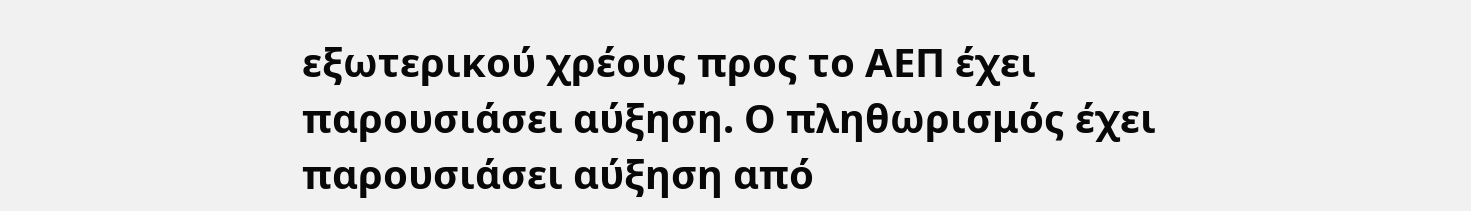εξωτερικού χρέους προς το ΑΕΠ έχει παρουσιάσει αύξηση. Ο πληθωρισμός έχει παρουσιάσει αύξηση από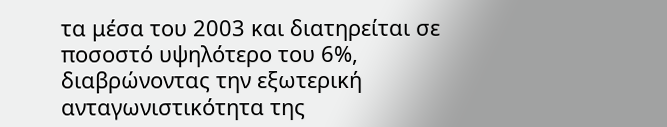τα μέσα του 2003 και διατηρείται σε ποσοστό υψηλότερο του 6%, διαβρώνοντας την εξωτερική ανταγωνιστικότητα της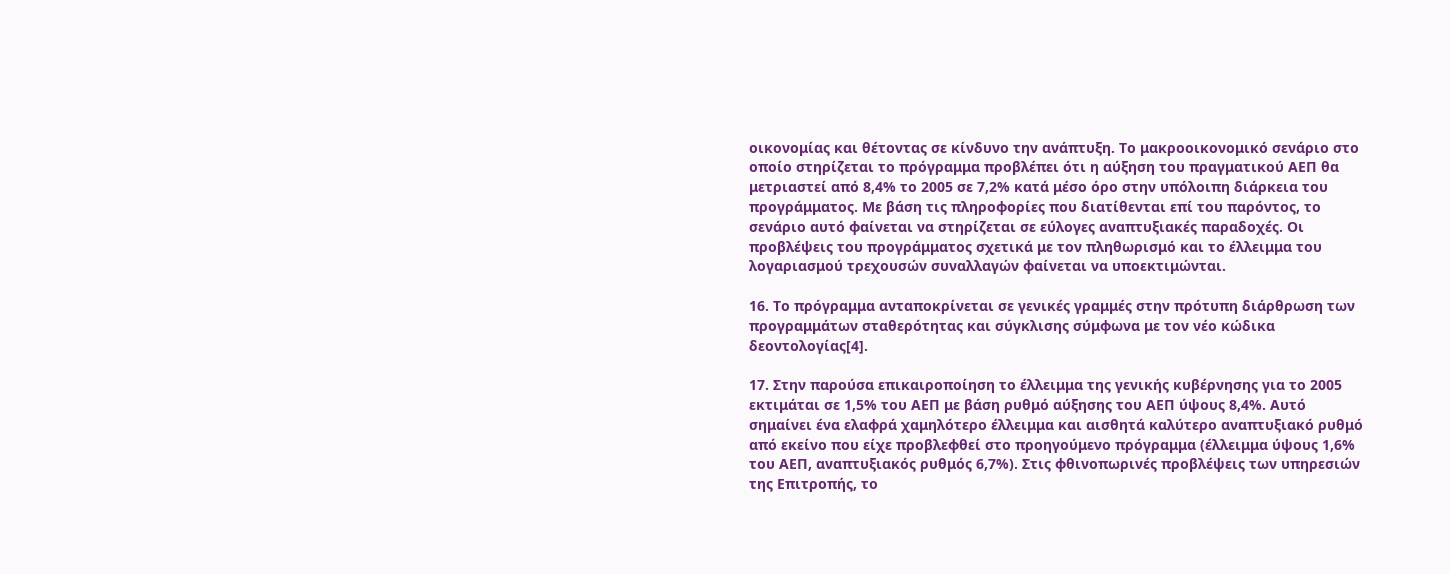οικονομίας και θέτοντας σε κίνδυνο την ανάπτυξη. Το μακροοικονομικό σενάριο στο οποίο στηρίζεται το πρόγραμμα προβλέπει ότι η αύξηση του πραγματικού ΑΕΠ θα μετριαστεί από 8,4% το 2005 σε 7,2% κατά μέσο όρο στην υπόλοιπη διάρκεια του προγράμματος. Με βάση τις πληροφορίες που διατίθενται επί του παρόντος, το σενάριο αυτό φαίνεται να στηρίζεται σε εύλογες αναπτυξιακές παραδοχές. Οι προβλέψεις του προγράμματος σχετικά με τον πληθωρισμό και το έλλειμμα του λογαριασμού τρεχουσών συναλλαγών φαίνεται να υποεκτιμώνται.

16. Το πρόγραμμα ανταποκρίνεται σε γενικές γραμμές στην πρότυπη διάρθρωση των προγραμμάτων σταθερότητας και σύγκλισης σύμφωνα με τον νέο κώδικα δεοντολογίας[4].

17. Στην παρούσα επικαιροποίηση το έλλειμμα της γενικής κυβέρνησης για το 2005 εκτιμάται σε 1,5% του ΑΕΠ με βάση ρυθμό αύξησης του ΑΕΠ ύψους 8,4%. Αυτό σημαίνει ένα ελαφρά χαμηλότερο έλλειμμα και αισθητά καλύτερο αναπτυξιακό ρυθμό από εκείνο που είχε προβλεφθεί στο προηγούμενο πρόγραμμα (έλλειμμα ύψους 1,6% του ΑΕΠ, αναπτυξιακός ρυθμός 6,7%). Στις φθινοπωρινές προβλέψεις των υπηρεσιών της Επιτροπής, το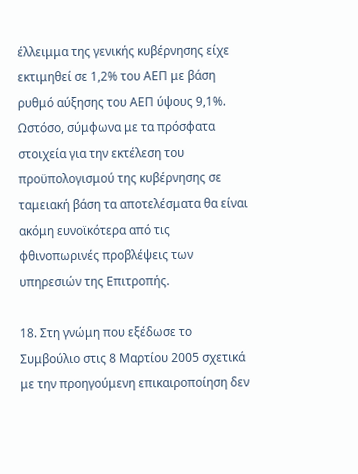έλλειμμα της γενικής κυβέρνησης είχε εκτιμηθεί σε 1,2% του ΑΕΠ με βάση ρυθμό αύξησης του ΑΕΠ ύψους 9,1%. Ωστόσο, σύμφωνα με τα πρόσφατα στοιχεία για την εκτέλεση του προϋπολογισμού της κυβέρνησης σε ταμειακή βάση τα αποτελέσματα θα είναι ακόμη ευνοϊκότερα από τις φθινοπωρινές προβλέψεις των υπηρεσιών της Επιτροπής.

18. Στη γνώμη που εξέδωσε το Συμβούλιο στις 8 Μαρτίου 2005 σχετικά με την προηγούμενη επικαιροποίηση δεν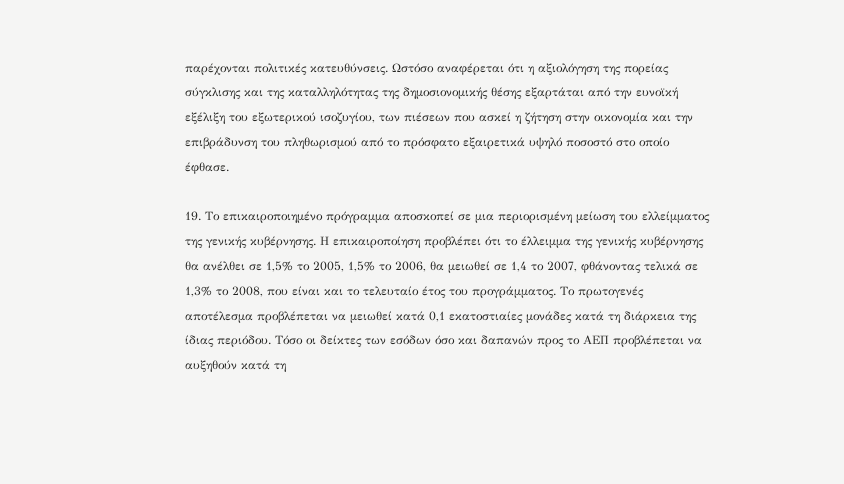παρέχονται πολιτικές κατευθύνσεις. Ωστόσο αναφέρεται ότι η αξιολόγηση της πορείας σύγκλισης και της καταλληλότητας της δημοσιονομικής θέσης εξαρτάται από την ευνοϊκή εξέλιξη του εξωτερικού ισοζυγίου, των πιέσεων που ασκεί η ζήτηση στην οικονομία και την επιβράδυνση του πληθωρισμού από το πρόσφατο εξαιρετικά υψηλό ποσοστό στο οποίο έφθασε.

19. Το επικαιροποιημένο πρόγραμμα αποσκοπεί σε μια περιορισμένη μείωση του ελλείμματος της γενικής κυβέρνησης. Η επικαιροποίηση προβλέπει ότι το έλλειμμα της γενικής κυβέρνησης θα ανέλθει σε 1,5% το 2005, 1,5% το 2006, θα μειωθεί σε 1,4 το 2007, φθάνοντας τελικά σε 1,3% το 2008, που είναι και το τελευταίο έτος του προγράμματος. Το πρωτογενές αποτέλεσμα προβλέπεται να μειωθεί κατά 0,1 εκατοστιαίες μονάδες κατά τη διάρκεια της ίδιας περιόδου. Τόσο οι δείκτες των εσόδων όσο και δαπανών προς το ΑΕΠ προβλέπεται να αυξηθούν κατά τη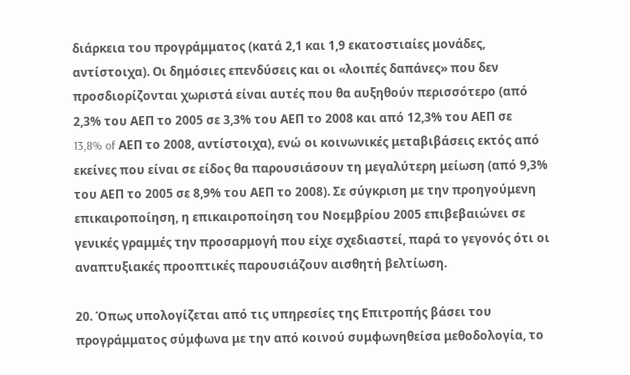διάρκεια του προγράμματος (κατά 2,1 και 1,9 εκατοστιαίες μονάδες, αντίστοιχα). Οι δημόσιες επενδύσεις και οι «λοιπές δαπάνες» που δεν προσδιορίζονται χωριστά είναι αυτές που θα αυξηθούν περισσότερο (από 2,3% του ΑΕΠ το 2005 σε 3,3% του ΑΕΠ το 2008 και από 12,3% του ΑΕΠ σε 13,8% of ΑΕΠ το 2008, αντίστοιχα), ενώ οι κοινωνικές μεταβιβάσεις εκτός από εκείνες που είναι σε είδος θα παρουσιάσουν τη μεγαλύτερη μείωση (από 9,3% του ΑΕΠ το 2005 σε 8,9% του ΑΕΠ το 2008). Σε σύγκριση με την προηγούμενη επικαιροποίηση, η επικαιροποίηση του Νοεμβρίου 2005 επιβεβαιώνει σε γενικές γραμμές την προσαρμογή που είχε σχεδιαστεί, παρά το γεγονός ότι οι αναπτυξιακές προοπτικές παρουσιάζουν αισθητή βελτίωση.

20. Όπως υπολογίζεται από τις υπηρεσίες της Επιτροπής βάσει του προγράμματος σύμφωνα με την από κοινού συμφωνηθείσα μεθοδολογία, το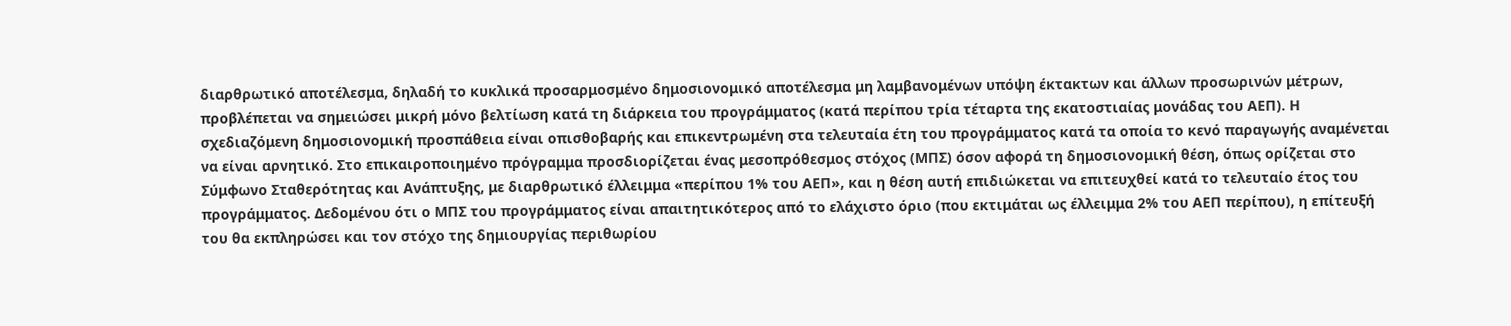διαρθρωτικό αποτέλεσμα, δηλαδή το κυκλικά προσαρμοσμένο δημοσιονομικό αποτέλεσμα μη λαμβανομένων υπόψη έκτακτων και άλλων προσωρινών μέτρων, προβλέπεται να σημειώσει μικρή μόνο βελτίωση κατά τη διάρκεια του προγράμματος (κατά περίπου τρία τέταρτα της εκατοστιαίας μονάδας του ΑΕΠ). Η σχεδιαζόμενη δημοσιονομική προσπάθεια είναι οπισθοβαρής και επικεντρωμένη στα τελευταία έτη του προγράμματος κατά τα οποία το κενό παραγωγής αναμένεται να είναι αρνητικό. Στο επικαιροποιημένο πρόγραμμα προσδιορίζεται ένας μεσοπρόθεσμος στόχος (ΜΠΣ) όσον αφορά τη δημοσιονομική θέση, όπως ορίζεται στο Σύμφωνο Σταθερότητας και Ανάπτυξης, με διαρθρωτικό έλλειμμα «περίπου 1% του ΑΕΠ», και η θέση αυτή επιδιώκεται να επιτευχθεί κατά το τελευταίο έτος του προγράμματος. Δεδομένου ότι ο ΜΠΣ του προγράμματος είναι απαιτητικότερος από το ελάχιστο όριο (που εκτιμάται ως έλλειμμα 2% του ΑΕΠ περίπου), η επίτευξή του θα εκπληρώσει και τον στόχο της δημιουργίας περιθωρίου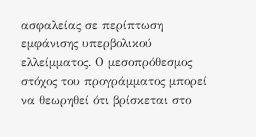ασφαλείας σε περίπτωση εμφάνισης υπερβολικού ελλείμματος. Ο μεσοπρόθεσμος στόχος του προγράμματος μπορεί να θεωρηθεί ότι βρίσκεται στο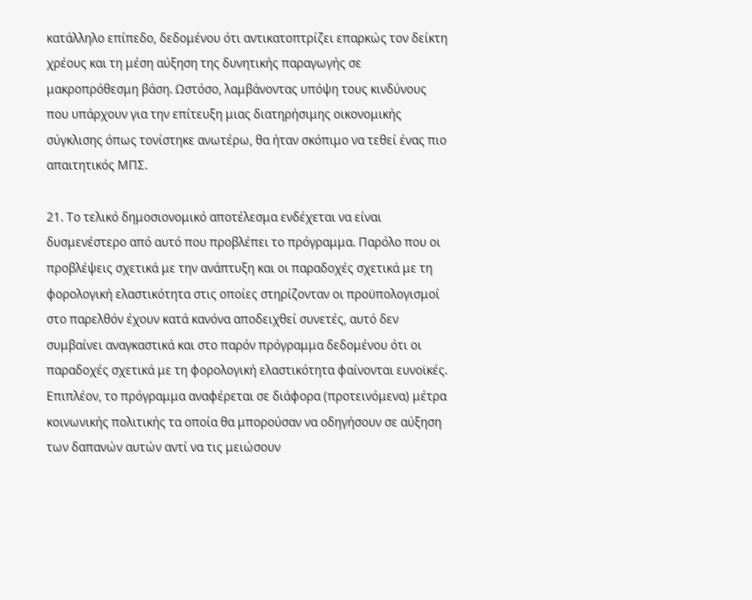κατάλληλο επίπεδο, δεδομένου ότι αντικατοπτρίζει επαρκώς τον δείκτη χρέους και τη μέση αύξηση της δυνητικής παραγωγής σε μακροπρόθεσμη βάση. Ωστόσο, λαμβάνοντας υπόψη τους κινδύνους που υπάρχουν για την επίτευξη μιας διατηρήσιμης οικονομικής σύγκλισης όπως τονίστηκε ανωτέρω, θα ήταν σκόπιμο να τεθεί ένας πιο απαιτητικός ΜΠΣ.

21. Το τελικό δημοσιονομικό αποτέλεσμα ενδέχεται να είναι δυσμενέστερο από αυτό που προβλέπει το πρόγραμμα. Παρόλο που οι προβλέψεις σχετικά με την ανάπτυξη και οι παραδοχές σχετικά με τη φορολογική ελαστικότητα στις οποίες στηρίζονταν οι προϋπολογισμοί στο παρελθόν έχουν κατά κανόνα αποδειχθεί συνετές, αυτό δεν συμβαίνει αναγκαστικά και στο παρόν πρόγραμμα δεδομένου ότι οι παραδοχές σχετικά με τη φορολογική ελαστικότητα φαίνονται ευνοϊκές. Επιπλέον, το πρόγραμμα αναφέρεται σε διάφορα (προτεινόμενα) μέτρα κοινωνικής πολιτικής τα οποία θα μπορούσαν να οδηγήσουν σε αύξηση των δαπανών αυτών αντί να τις μειώσουν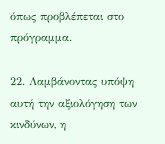όπως προβλέπεται στο πρόγραμμα.

22. Λαμβάνοντας υπόψη αυτή την αξιολόγηση των κινδύνων, η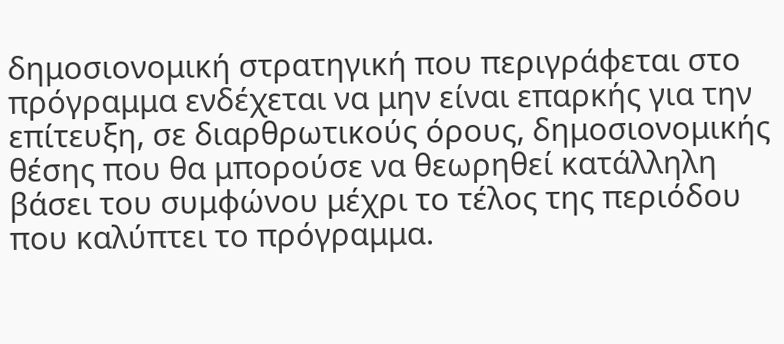δημοσιονομική στρατηγική που περιγράφεται στο πρόγραμμα ενδέχεται να μην είναι επαρκής για την επίτευξη, σε διαρθρωτικούς όρους, δημοσιονομικής θέσης που θα μπορούσε να θεωρηθεί κατάλληλη βάσει του συμφώνου μέχρι το τέλος της περιόδου που καλύπτει το πρόγραμμα.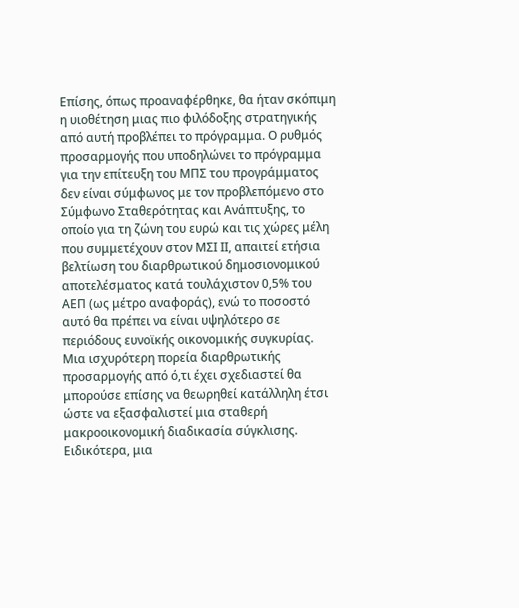Επίσης, όπως προαναφέρθηκε, θα ήταν σκόπιμη η υιοθέτηση μιας πιο φιλόδοξης στρατηγικής από αυτή προβλέπει το πρόγραμμα. Ο ρυθμός προσαρμογής που υποδηλώνει το πρόγραμμα για την επίτευξη του ΜΠΣ του προγράμματος δεν είναι σύμφωνος με τον προβλεπόμενο στο Σύμφωνο Σταθερότητας και Ανάπτυξης, το οποίο για τη ζώνη του ευρώ και τις χώρες μέλη που συμμετέχουν στον ΜΣΙ ΙΙ, απαιτεί ετήσια βελτίωση του διαρθρωτικού δημοσιονομικού αποτελέσματος κατά τουλάχιστον 0,5% του ΑΕΠ (ως μέτρο αναφοράς), ενώ το ποσοστό αυτό θα πρέπει να είναι υψηλότερο σε περιόδους ευνοϊκής οικονομικής συγκυρίας. Μια ισχυρότερη πορεία διαρθρωτικής προσαρμογής από ό,τι έχει σχεδιαστεί θα μπορούσε επίσης να θεωρηθεί κατάλληλη έτσι ώστε να εξασφαλιστεί μια σταθερή μακροοικονομική διαδικασία σύγκλισης. Ειδικότερα, μια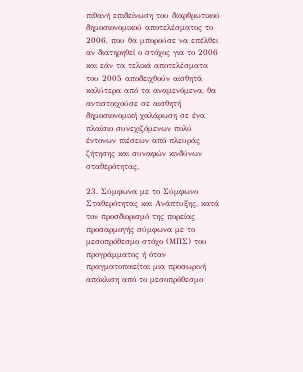πιθανή επιδείνωση του διαρθρωτικού δημοσιονομικού αποτελέσματος το 2006, που θα μπορούσε να επέλθει αν διατηρηθεί ο στόχος για το 2006 και εάν τα τελικά αποτελέσματα του 2005 αποδειχθούν αισθητά καλύτερα από τα αναμενόμενα, θα αντιστοιχούσε σε αισθητή δημοσιονομική χαλάρωση σε ένα πλαίσιο συνεχιζόμενων πολύ έντονων πιέσεων από πλευράς ζήτησης και συναφών κινδύνων σταθερότητας.

23. Σύμφωνα με το Σύμφωνο Σταθερότητας και Ανάπτυξης, κατά τον προσδιορισμό της πορείας προσαρμογής σύμφωνα με το μεσοπρόθεσμο στόχο (ΜΠΣ) του προγράμματος ή όταν πραγματοποιείται μια προσωρινή απόκλιση από το μεσοπρόθεσμο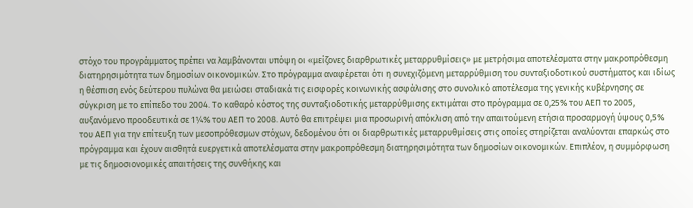στόχο του προγράμματος πρέπει να λαμβάνονται υπόψη οι «μείζονες διαρθρωτικές μεταρρυθμίσεις» με μετρήσιμα αποτελέσματα στην μακροπρόθεσμη διατηρησιμότητα των δημοσίων οικονομικών. Στο πρόγραμμα αναφέρεται ότι η συνεχιζόμενη μεταρρύθμιση του συνταξιοδοτικού συστήματος και ιδίως η θέσπιση ενός δεύτερου πυλώνα θα μειώσει σταδιακά τις εισφορές κοινωνικής ασφάλισης στο συνολικό αποτέλεσμα της γενικής κυβέρνησης σε σύγκριση με το επίπεδο του 2004. Το καθαρό κόστος της συνταξιοδοτικής μεταρρύθμισης εκτιμάται στο πρόγραμμα σε 0,25% του ΑΕΠ το 2005, αυξανόμενο προοδευτικά σε 1¼% του ΑΕΠ το 2008. Αυτό θα επιτρέψει μια προσωρινή απόκλιση από την απαιτούμενη ετήσια προσαρμογή ύψους 0,5% του ΑΕΠ για την επίτευξη των μεσοπρόθεσμων στόχων, δεδομένου ότι οι διαρθρωτικές μεταρρυθμίσεις στις οποίες στηρίζεται αναλύονται επαρκώς στο πρόγραμμα και έχουν αισθητά ευεργετικά αποτελέσματα στην μακροπρόθεσμη διατηρησιμότητα των δημοσίων οικονομικών. Επιπλέον, η συμμόρφωση με τις δημοσιονομικές απαιτήσεις της συνθήκης και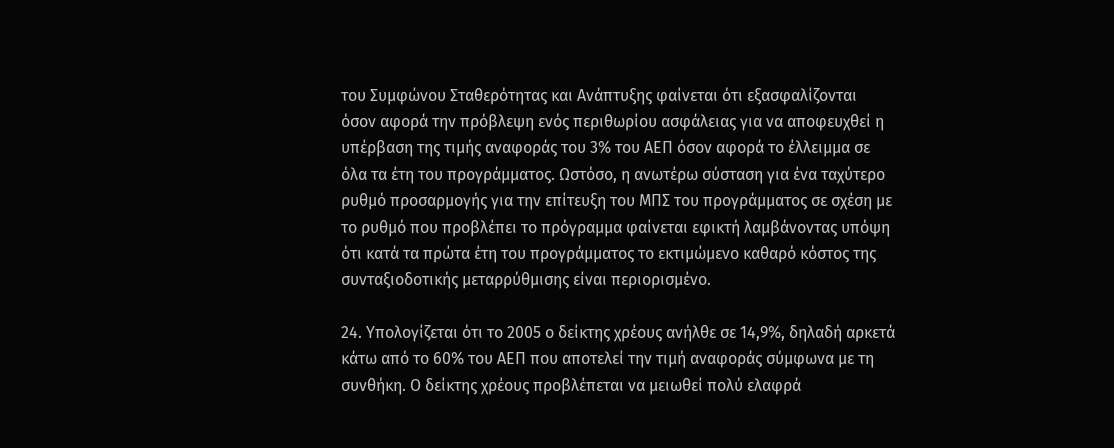του Συμφώνου Σταθερότητας και Ανάπτυξης φαίνεται ότι εξασφαλίζονται όσον αφορά την πρόβλεψη ενός περιθωρίου ασφάλειας για να αποφευχθεί η υπέρβαση της τιμής αναφοράς του 3% του ΑΕΠ όσον αφορά το έλλειμμα σε όλα τα έτη του προγράμματος. Ωστόσο, η ανωτέρω σύσταση για ένα ταχύτερο ρυθμό προσαρμογής για την επίτευξη του ΜΠΣ του προγράμματος σε σχέση με το ρυθμό που προβλέπει το πρόγραμμα φαίνεται εφικτή λαμβάνοντας υπόψη ότι κατά τα πρώτα έτη του προγράμματος το εκτιμώμενο καθαρό κόστος της συνταξιοδοτικής μεταρρύθμισης είναι περιορισμένο.

24. Υπολογίζεται ότι το 2005 ο δείκτης χρέους ανήλθε σε 14,9%, δηλαδή αρκετά κάτω από το 60% του ΑΕΠ που αποτελεί την τιμή αναφοράς σύμφωνα με τη συνθήκη. Ο δείκτης χρέους προβλέπεται να μειωθεί πολύ ελαφρά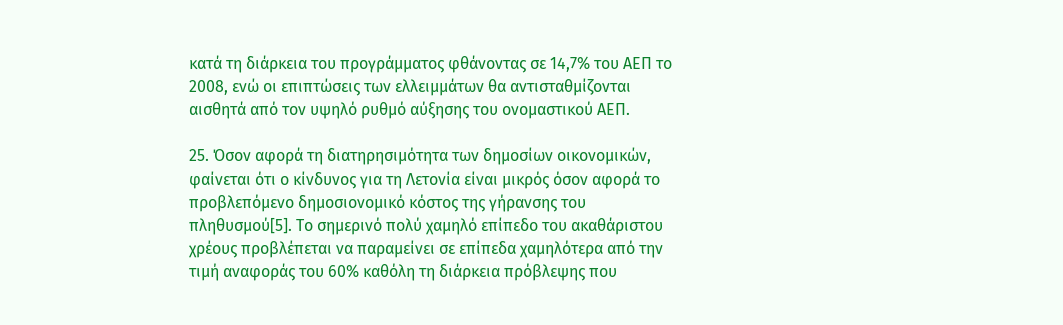κατά τη διάρκεια του προγράμματος φθάνοντας σε 14,7% του ΑΕΠ το 2008, ενώ οι επιπτώσεις των ελλειμμάτων θα αντισταθμίζονται αισθητά από τον υψηλό ρυθμό αύξησης του ονομαστικού ΑΕΠ.

25. Όσον αφορά τη διατηρησιμότητα των δημοσίων οικονομικών, φαίνεται ότι ο κίνδυνος για τη Λετονία είναι μικρός όσον αφορά το προβλεπόμενο δημοσιονομικό κόστος της γήρανσης του πληθυσμού[5]. Το σημερινό πολύ χαμηλό επίπεδο του ακαθάριστου χρέους προβλέπεται να παραμείνει σε επίπεδα χαμηλότερα από την τιμή αναφοράς του 60% καθόλη τη διάρκεια πρόβλεψης που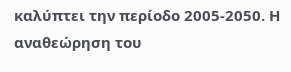καλύπτει την περίοδο 2005-2050. Η αναθεώρηση του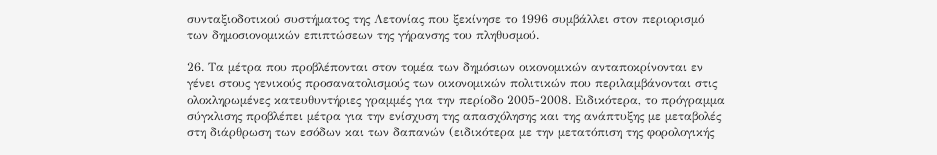συνταξιοδοτικού συστήματος της Λετονίας που ξεκίνησε το 1996 συμβάλλει στον περιορισμό των δημοσιονομικών επιπτώσεων της γήρανσης του πληθυσμού.

26. Τα μέτρα που προβλέπονται στον τομέα των δημόσιων οικονομικών ανταποκρίνονται εν γένει στους γενικούς προσανατολισμούς των οικονομικών πολιτικών που περιλαμβάνονται στις ολοκληρωμένες κατευθυντήριες γραμμές για την περίοδο 2005-2008. Ειδικότερα, το πρόγραμμα σύγκλισης προβλέπει μέτρα για την ενίσχυση της απασχόλησης και της ανάπτυξης με μεταβολές στη διάρθρωση των εσόδων και των δαπανών (ειδικότερα με την μετατόπιση της φορολογικής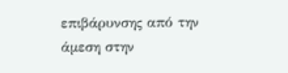επιβάρυνσης από την άμεση στην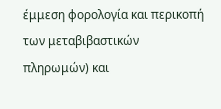έμμεση φορολογία και περικοπή των μεταβιβαστικών πληρωμών) και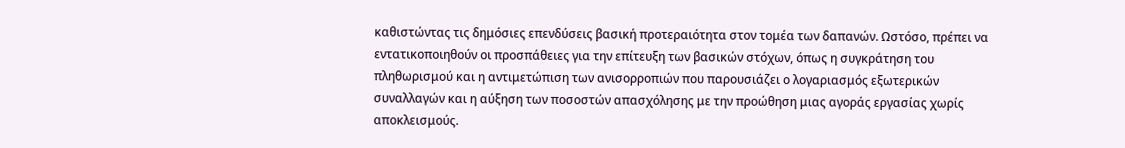καθιστώντας τις δημόσιες επενδύσεις βασική προτεραιότητα στον τομέα των δαπανών. Ωστόσο, πρέπει να εντατικοποιηθούν οι προσπάθειες για την επίτευξη των βασικών στόχων, όπως η συγκράτηση του πληθωρισμού και η αντιμετώπιση των ανισορροπιών που παρουσιάζει ο λογαριασμός εξωτερικών συναλλαγών και η αύξηση των ποσοστών απασχόλησης με την προώθηση μιας αγοράς εργασίας χωρίς αποκλεισμούς.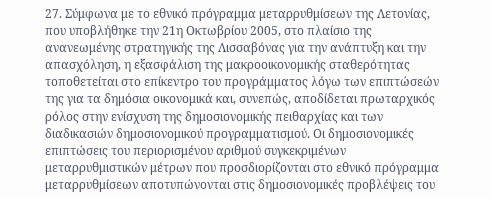27. Σύμφωνα με το εθνικό πρόγραμμα μεταρρυθμίσεων της Λετονίας, που υποβλήθηκε την 21η Οκτωβρίου 2005, στο πλαίσιο της ανανεωμένης στρατηγικής της Λισσαβόνας για την ανάπτυξη και την απασχόληση, η εξασφάλιση της μακροοικονομικής σταθερότητας τοποθετείται στο επίκεντρο του προγράμματος λόγω των επιπτώσεών της για τα δημόσια οικονομικά και, συνεπώς, αποδίδεται πρωταρχικός ρόλος στην ενίσχυση της δημοσιονομικής πειθαρχίας και των διαδικασιών δημοσιονομικού προγραμματισμού. Οι δημοσιονομικές επιπτώσεις του περιορισμένου αριθμού συγκεκριμένων μεταρρυθμιστικών μέτρων που προσδιορίζονται στο εθνικό πρόγραμμα μεταρρυθμίσεων αποτυπώνονται στις δημοσιονομικές προβλέψεις του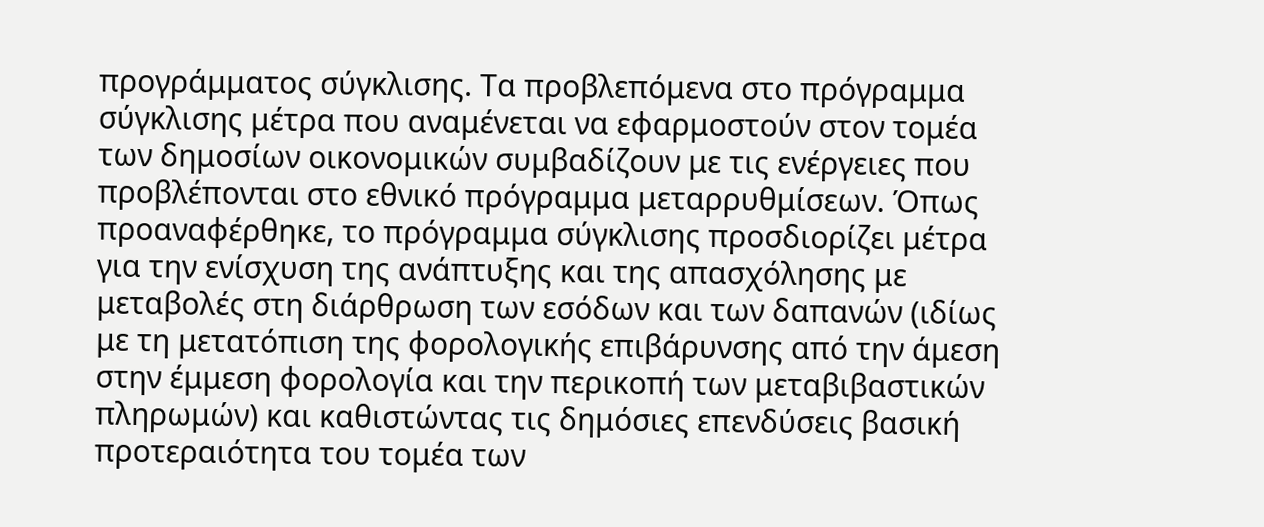προγράμματος σύγκλισης. Τα προβλεπόμενα στο πρόγραμμα σύγκλισης μέτρα που αναμένεται να εφαρμοστούν στον τομέα των δημοσίων οικονομικών συμβαδίζουν με τις ενέργειες που προβλέπονται στο εθνικό πρόγραμμα μεταρρυθμίσεων. Όπως προαναφέρθηκε, το πρόγραμμα σύγκλισης προσδιορίζει μέτρα για την ενίσχυση της ανάπτυξης και της απασχόλησης με μεταβολές στη διάρθρωση των εσόδων και των δαπανών (ιδίως με τη μετατόπιση της φορολογικής επιβάρυνσης από την άμεση στην έμμεση φορολογία και την περικοπή των μεταβιβαστικών πληρωμών) και καθιστώντας τις δημόσιες επενδύσεις βασική προτεραιότητα του τομέα των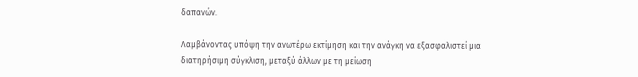δαπανών.

Λαμβάνοντας υπόψη την ανωτέρω εκτίμηση και την ανάγκη να εξασφαλιστεί μια διατηρήσιμη σύγκλιση, μεταξύ άλλων με τη μείωση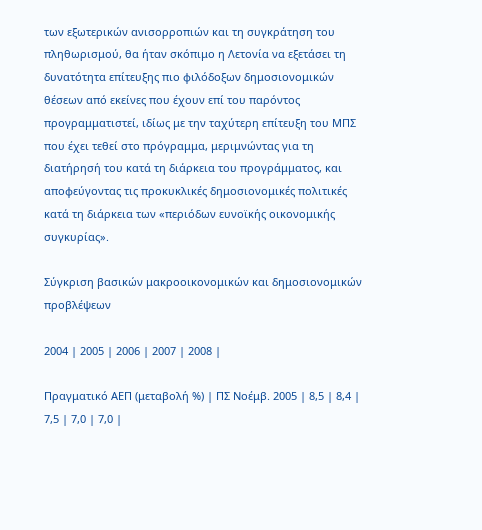των εξωτερικών ανισορροπιών και τη συγκράτηση του πληθωρισμού, θα ήταν σκόπιμο η Λετονία να εξετάσει τη δυνατότητα επίτευξης πιο φιλόδοξων δημοσιονομικών θέσεων από εκείνες που έχουν επί του παρόντος προγραμματιστεί, ιδίως με την ταχύτερη επίτευξη του ΜΠΣ που έχει τεθεί στο πρόγραμμα, μεριμνώντας για τη διατήρησή του κατά τη διάρκεια του προγράμματος, και αποφεύγοντας τις προκυκλικές δημοσιονομικές πολιτικές κατά τη διάρκεια των «περιόδων ευνοϊκής οικονομικής συγκυρίας».

Σύγκριση βασικών μακροοικονομικών και δημοσιονομικών προβλέψεων

2004 | 2005 | 2006 | 2007 | 2008 |

Πραγματικό ΑΕΠ (μεταβολή %) | ΠΣ Νοέμβ. 2005 | 8,5 | 8,4 | 7,5 | 7,0 | 7,0 |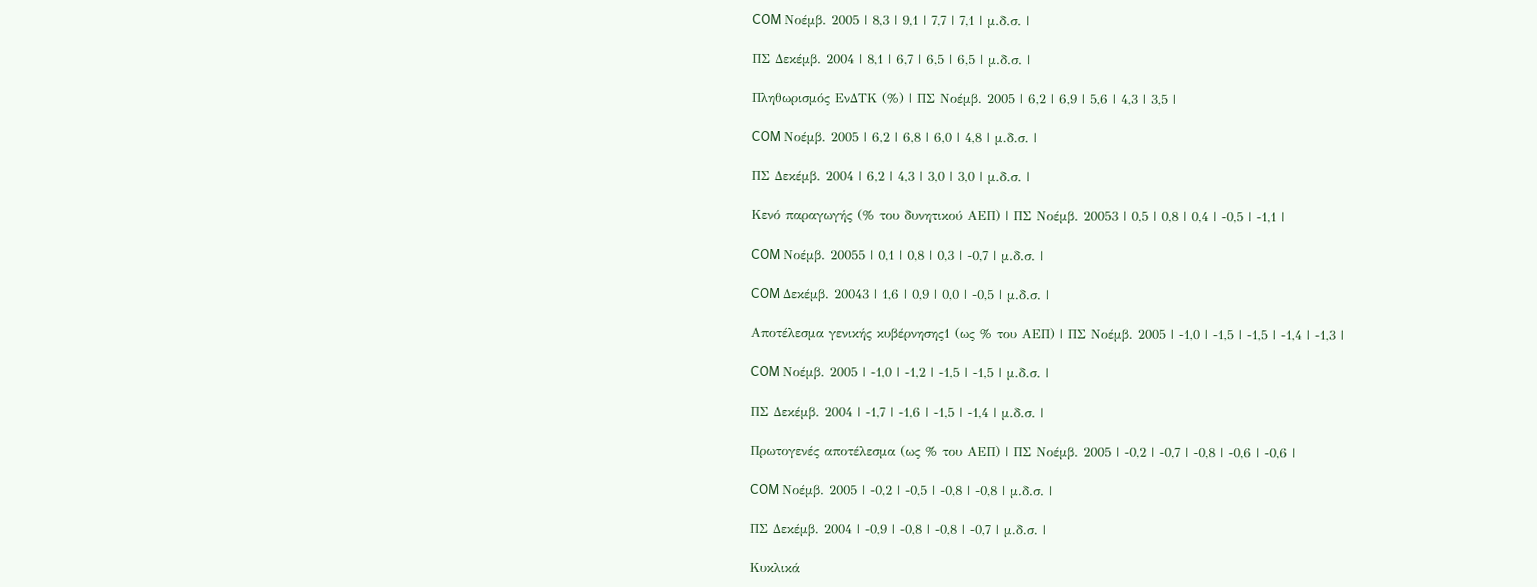COM Νοέμβ. 2005 | 8,3 | 9,1 | 7,7 | 7,1 | μ.δ.σ. |

ΠΣ Δεκέμβ. 2004 | 8,1 | 6,7 | 6,5 | 6,5 | μ.δ.σ. |

Πληθωρισμός ΕνΔΤΚ (%) | ΠΣ Νοέμβ. 2005 | 6,2 | 6,9 | 5,6 | 4,3 | 3,5 |

COM Νοέμβ. 2005 | 6,2 | 6,8 | 6,0 | 4,8 | μ.δ.σ. |

ΠΣ Δεκέμβ. 2004 | 6,2 | 4,3 | 3,0 | 3,0 | μ.δ.σ. |

Κενό παραγωγής (% του δυνητικού ΑΕΠ) | ΠΣ Νοέμβ. 20053 | 0,5 | 0,8 | 0,4 | -0,5 | -1,1 |

COM Νοέμβ. 20055 | 0,1 | 0,8 | 0,3 | -0,7 | μ.δ.σ. |

COM Δεκέμβ. 20043 | 1,6 | 0,9 | 0,0 | -0,5 | μ.δ.σ. |

Αποτέλεσμα γενικής κυβέρνησης1 (ως % του ΑΕΠ) | ΠΣ Νοέμβ. 2005 | -1,0 | -1,5 | -1,5 | -1,4 | -1,3 |

COM Νοέμβ. 2005 | -1,0 | -1,2 | -1,5 | -1,5 | μ.δ.σ. |

ΠΣ Δεκέμβ. 2004 | -1,7 | -1,6 | -1,5 | -1,4 | μ.δ.σ. |

Πρωτογενές αποτέλεσμα (ως % του ΑΕΠ) | ΠΣ Νοέμβ. 2005 | -0,2 | -0,7 | -0,8 | -0,6 | -0,6 |

COM Νοέμβ. 2005 | -0,2 | -0,5 | -0,8 | -0,8 | μ.δ.σ. |

ΠΣ Δεκέμβ. 2004 | -0,9 | -0,8 | -0,8 | -0,7 | μ.δ.σ. |

Κυκλικά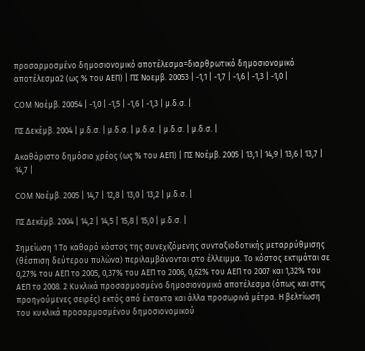προσαρμοσμένο δημοσιονομικό αποτέλεσμα=διαρθρωτικό δημοσιονομικό αποτέλεσμα2 (ως % του ΑΕΠ) | ΠΣ Νοεμβ. 20053 | -1,1 | -1,7 | -1,6 | -1,3 | -1,0 |

COM Νοέμβ. 20054 | -1,0 | -1,5 | -1,6 | -1,3 | μ.δ.σ. |

ΠΣ Δεκέμβ. 2004 | μ.δ.σ. | μ.δ.σ. | μ.δ.σ. | μ.δ.σ. | μ.δ.σ. |

Ακαθάριστο δημόσιο χρέος (ως % του ΑΕΠ) | ΠΣ Νοέμβ. 2005 | 13,1 | 14,9 | 13,6 | 13,7 | 14,7 |

COM Νοέμβ. 2005 | 14,7 | 12,8 | 13,0 | 13,2 | μ.δ.σ. |

ΠΣ Δεκέμβ. 2004 | 14,2 | 14,5 | 15,8 | 15,0 | μ.δ.σ. |

Σημείωση 1 Το καθαρό κόστος της συνεχιζόμενης συνταξιοδοτικής μεταρρύθμισης (θέσπιση δεύτερου πυλώνα) περιλαμβάνονται στο έλλειμμα. Το κόστος εκτιμάται σε 0,27% του ΑΕΠ το 2005, 0,37% του ΑΕΠ το 2006, 0,62% του ΑΕΠ το 2007 και 1,32% του ΑΕΠ το 2008. 2 Κυκλικά προσαρμοσμένο δημοσιονομικό αποτέλεσμα (όπως και στις προηγούμενες σειρές) εκτός από έκτακτα και άλλα προσωρινά μέτρα. Η βελτίωση του κυκλικά προσαρμοσμένου δημοσιονομικού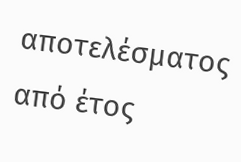αποτελέσματος από έτος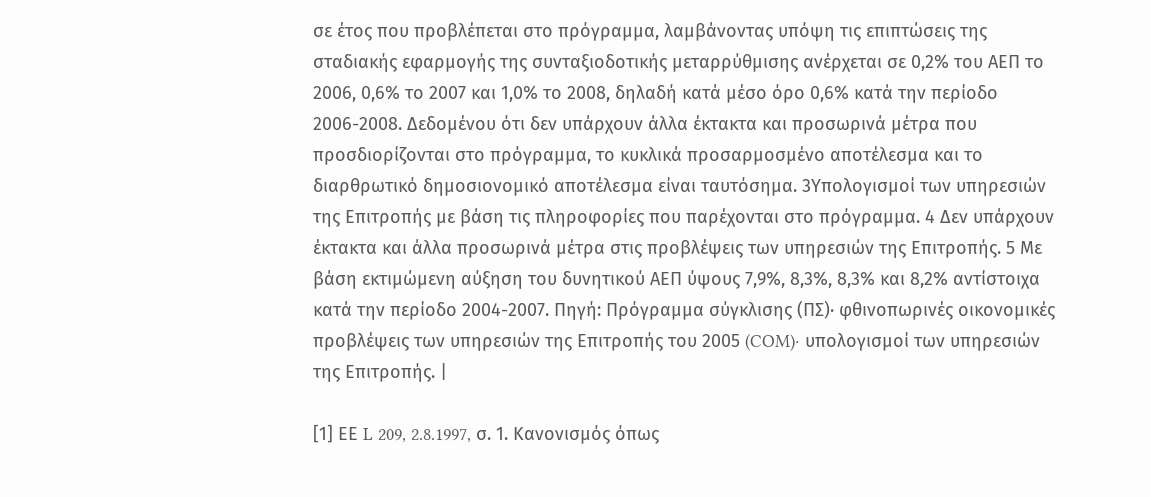σε έτος που προβλέπεται στο πρόγραμμα, λαμβάνοντας υπόψη τις επιπτώσεις της σταδιακής εφαρμογής της συνταξιοδοτικής μεταρρύθμισης ανέρχεται σε 0,2% του ΑΕΠ το 2006, 0,6% το 2007 και 1,0% το 2008, δηλαδή κατά μέσο όρο 0,6% κατά την περίοδο 2006-2008. Δεδομένου ότι δεν υπάρχουν άλλα έκτακτα και προσωρινά μέτρα που προσδιορίζονται στο πρόγραμμα, το κυκλικά προσαρμοσμένο αποτέλεσμα και το διαρθρωτικό δημοσιονομικό αποτέλεσμα είναι ταυτόσημα. 3Υπολογισμοί των υπηρεσιών της Επιτροπής με βάση τις πληροφορίες που παρέχονται στο πρόγραμμα. 4 Δεν υπάρχουν έκτακτα και άλλα προσωρινά μέτρα στις προβλέψεις των υπηρεσιών της Επιτροπής. 5 Με βάση εκτιμώμενη αύξηση του δυνητικού ΑΕΠ ύψους 7,9%, 8,3%, 8,3% και 8,2% αντίστοιχα κατά την περίοδο 2004-2007. Πηγή: Πρόγραμμα σύγκλισης (ΠΣ)· φθινοπωρινές οικονομικές προβλέψεις των υπηρεσιών της Επιτροπής του 2005 (COM)· υπολογισμοί των υπηρεσιών της Επιτροπής. |

[1] ΕΕ L 209, 2.8.1997, σ. 1. Κανονισμός όπως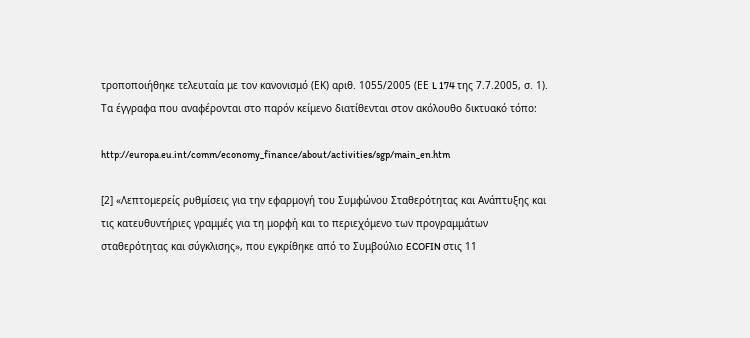τροποποιήθηκε τελευταία με τον κανονισμό (ΕΚ) αριθ. 1055/2005 (ΕΕ L 174 της 7.7.2005, σ. 1). Τα έγγραφα που αναφέρονται στο παρόν κείμενο διατίθενται στον ακόλουθο δικτυακό τόπο:

http://europa.eu.int/comm/economy_finance/about/activities/sgp/main_en.htm

[2] «Λεπτομερείς ρυθμίσεις για την εφαρμογή του Συμφώνου Σταθερότητας και Ανάπτυξης και τις κατευθυντήριες γραμμές για τη μορφή και το περιεχόμενο των προγραμμάτων σταθερότητας και σύγκλισης», που εγκρίθηκε από το Συμβούλιο ECOFIN στις 11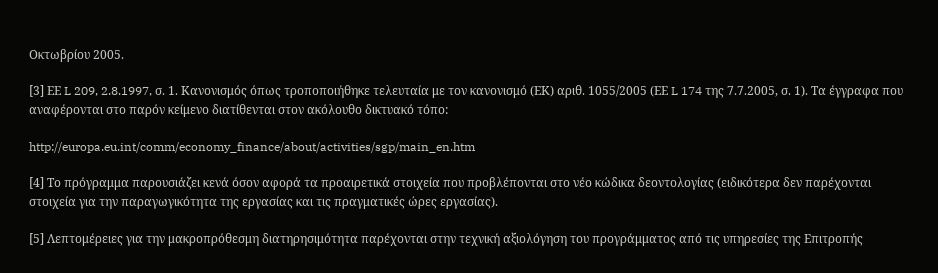Οκτωβρίου 2005.

[3] ΕΕ L 209, 2.8.1997, σ. 1. Κανονισμός όπως τροποποιήθηκε τελευταία με τον κανονισμό (ΕΚ) αριθ. 1055/2005 (ΕΕ L 174 της 7.7.2005, σ. 1). Τα έγγραφα που αναφέρονται στο παρόν κείμενο διατίθενται στον ακόλουθο δικτυακό τόπο:

http://europa.eu.int/comm/economy_finance/about/activities/sgp/main_en.htm

[4] Το πρόγραμμα παρουσιάζει κενά όσον αφορά τα προαιρετικά στοιχεία που προβλέπονται στο νέο κώδικα δεοντολογίας (ειδικότερα δεν παρέχονται στοιχεία για την παραγωγικότητα της εργασίας και τις πραγματικές ώρες εργασίας).

[5] Λεπτομέρειες για την μακροπρόθεσμη διατηρησιμότητα παρέχονται στην τεχνική αξιολόγηση του προγράμματος από τις υπηρεσίες της Επιτροπής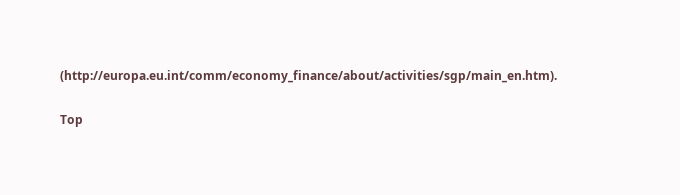(http://europa.eu.int/comm/economy_finance/about/activities/sgp/main_en.htm).

Top